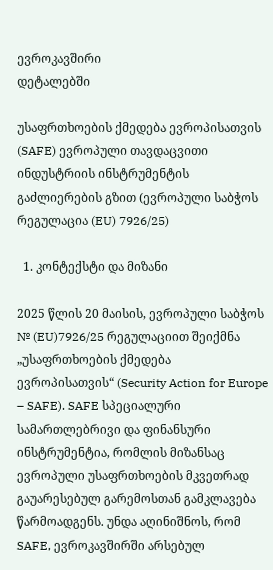ევროკავშირი
დეტალებში

უსაფრთხოების ქმედება ევროპისათვის (SAFE) ევროპული თავდაცვითი ინდუსტრიის ინსტრუმენტის გაძლიერების გზით (ევროპული საბჭოს რეგულაცია (EU) 7926/25)

  1. კონტექსტი და მიზანი

2025 წლის 20 მაისის, ევროპული საბჭოს № (EU)7926/25 რეგულაციით შეიქმნა „უსაფრთხოების ქმედება ევროპისათვის“ (Security Action for Europe – SAFE). SAFE სპეციალური სამართლებრივი და ფინანსური ინსტრუმენტია, რომლის მიზანსაც ევროპული უსაფრთხოების მკვეთრად გაუარესებულ გარემოსთან გამკლავება წარმოადგენს. უნდა აღინიშნოს, რომ SAFE, ევროკავშირში არსებულ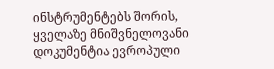ინსტრუმენტებს შორის, ყველაზე მნიშვნელოვანი დოკუმენტია ევროპული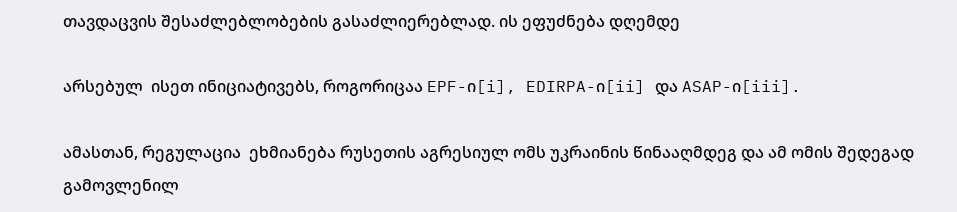თავდაცვის შესაძლებლობების გასაძლიერებლად. ის ეფუძნება დღემდე

არსებულ  ისეთ ინიციატივებს, როგორიცაა EPF-ი[i], EDIRPA-ი[ii] და ASAP-ი[iii].

ამასთან, რეგულაცია  ეხმიანება რუსეთის აგრესიულ ომს უკრაინის წინააღმდეგ და ამ ომის შედეგად გამოვლენილ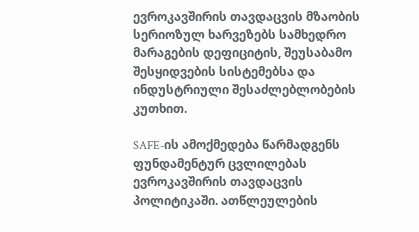ევროკავშირის თავდაცვის მზაობის სერიოზულ ხარვეზებს სამხედრო მარაგების დეფიციტის, შეუსაბამო შესყიდვების სისტემებსა და ინდუსტრიული შესაძლებლობების კუთხით.

SAFE-ის ამოქმედება წარმადგენს ფუნდამენტურ ცვლილებას ევროკავშირის თავდაცვის პოლიტიკაში. ათწლეულების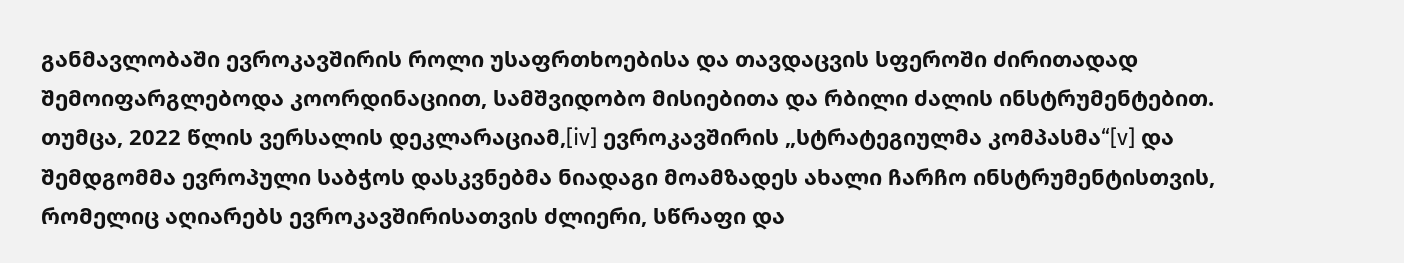განმავლობაში ევროკავშირის როლი უსაფრთხოებისა და თავდაცვის სფეროში ძირითადად შემოიფარგლებოდა კოორდინაციით, სამშვიდობო მისიებითა და რბილი ძალის ინსტრუმენტებით. თუმცა, 2022 წლის ვერსალის დეკლარაციამ,[iv] ევროკავშირის „სტრატეგიულმა კომპასმა“[v] და შემდგომმა ევროპული საბჭოს დასკვნებმა ნიადაგი მოამზადეს ახალი ჩარჩო ინსტრუმენტისთვის, რომელიც აღიარებს ევროკავშირისათვის ძლიერი, სწრაფი და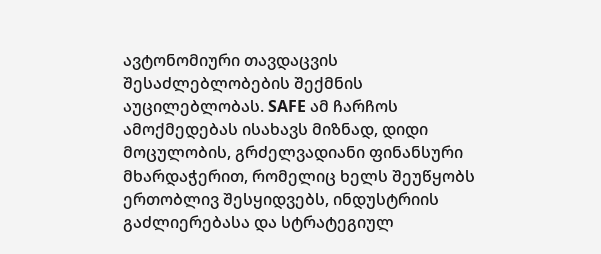ავტონომიური თავდაცვის შესაძლებლობების შექმნის აუცილებლობას. SAFE ამ ჩარჩოს ამოქმედებას ისახავს მიზნად, დიდი მოცულობის, გრძელვადიანი ფინანსური მხარდაჭერით, რომელიც ხელს შეუწყობს ერთობლივ შესყიდვებს, ინდუსტრიის გაძლიერებასა და სტრატეგიულ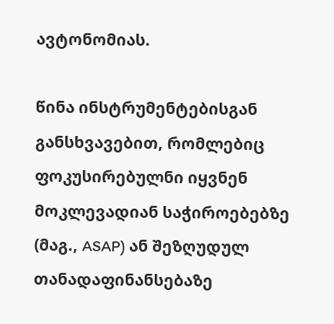ავტონომიას.

წინა ინსტრუმენტებისგან განსხვავებით, რომლებიც ფოკუსირებულნი იყვნენ მოკლევადიან საჭიროებებზე (მაგ., ASAP) ან შეზღუდულ თანადაფინანსებაზე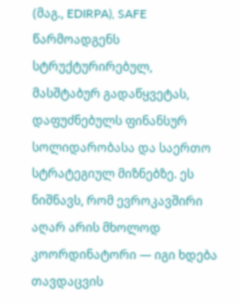(მაგ., EDIRPA), SAFE წარმოადგენს სტრუქტურირებულ, მასშტაბურ გადაწყვეტას, დაფუძნებულს ფინანსურ სოლიდარობასა და საერთო სტრატეგიულ მიზნებზე. ეს ნიშნავს, რომ ევროკავშირი აღარ არის მხოლოდ კოორდინატორი — იგი ხდება თავდაცვის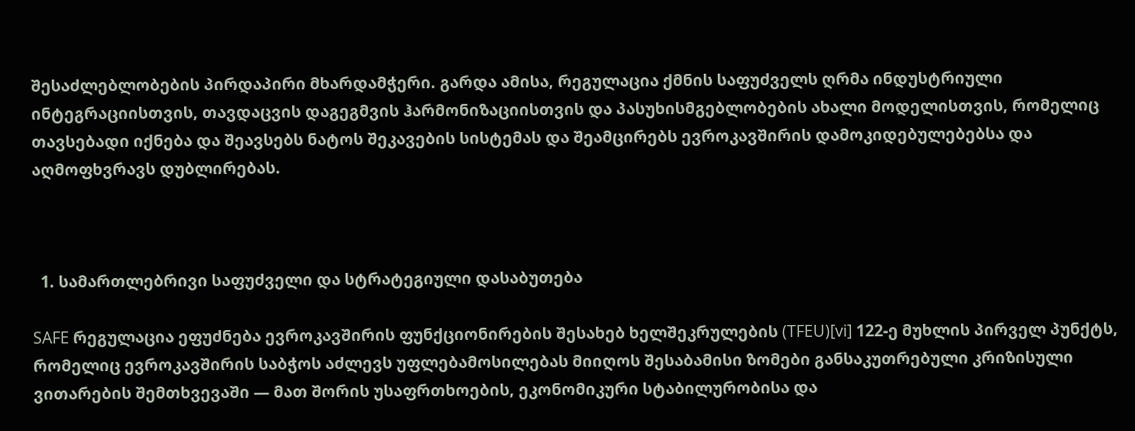შესაძლებლობების პირდაპირი მხარდამჭერი. გარდა ამისა, რეგულაცია ქმნის საფუძველს ღრმა ინდუსტრიული ინტეგრაციისთვის, თავდაცვის დაგეგმვის ჰარმონიზაციისთვის და პასუხისმგებლობების ახალი მოდელისთვის, რომელიც თავსებადი იქნება და შეავსებს ნატოს შეკავების სისტემას და შეამცირებს ევროკავშირის დამოკიდებულებებსა და აღმოფხვრავს დუბლირებას.



  1. სამართლებრივი საფუძველი და სტრატეგიული დასაბუთება

SAFE რეგულაცია ეფუძნება ევროკავშირის ფუნქციონირების შესახებ ხელშეკრულების (TFEU)[vi] 122-ე მუხლის პირველ პუნქტს, რომელიც ევროკავშირის საბჭოს აძლევს უფლებამოსილებას მიიღოს შესაბამისი ზომები განსაკუთრებული კრიზისული ვითარების შემთხვევაში — მათ შორის უსაფრთხოების, ეკონომიკური სტაბილურობისა და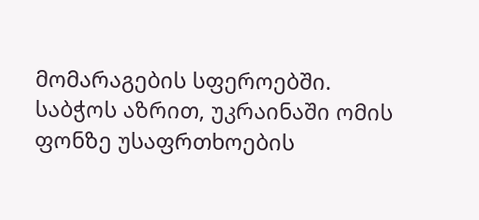მომარაგების სფეროებში. საბჭოს აზრით, უკრაინაში ომის ფონზე უსაფრთხოების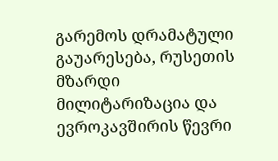გარემოს დრამატული გაუარესება, რუსეთის მზარდი მილიტარიზაცია და ევროკავშირის წევრი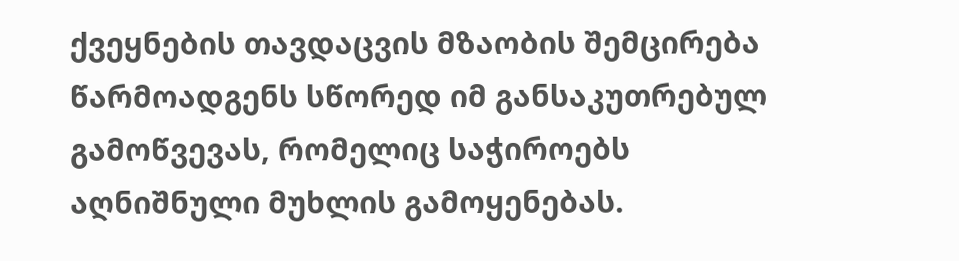ქვეყნების თავდაცვის მზაობის შემცირება წარმოადგენს სწორედ იმ განსაკუთრებულ გამოწვევას, რომელიც საჭიროებს აღნიშნული მუხლის გამოყენებას.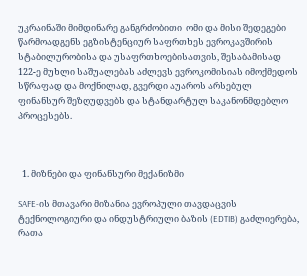უკრაინაში მიმდინარე განგრძობითი  ომი და მისი შედეგები წარმოადგენს ეგზისტენციურ საფრთხეს ევროკავშირის სტაბილურობისა და უსაფრთხოებისათვის, შესაბამისად 122-ე მუხლი საშუალებას აძლევს ევროკომისიას იმოქმედოს სწრაფად და მოქნილად, გვერდი აუაროს არსებულ ფინანსურ შეზღუდვებს და სტანდარტულ საკანონმდებლო პროცესებს.



  1. მიზნები და ფინანსური მექანიზმი

SAFE-ის მთავარი მიზანია ევროპული თავდაცვის ტექნოლოგიური და ინდუსტრიული ბაზის (EDTIB) გაძლიერება, რათა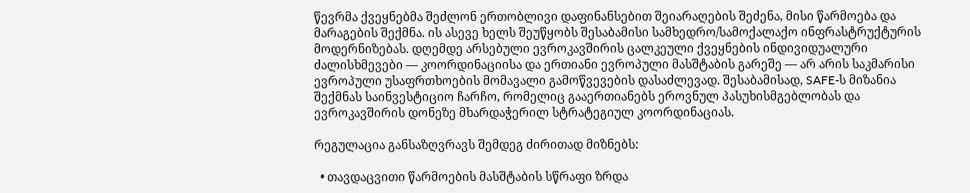წევრმა ქვეყნებმა შეძლონ ერთობლივი დაფინანსებით შეიარაღების შეძენა, მისი წარმოება და მარაგების შექმნა. ის ასევე ხელს შეუწყობს შესაბამისი სამხედრო/სამოქალაქო ინფრასტრუქტურის მოდერნიზებას. დღემდე არსებული ევროკავშირის ცალკეული ქვეყნების ინდივიდუალური ძალისხმევები — კოორდინაციისა და ერთიანი ევროპული მასშტაბის გარეშე — არ არის საკმარისი ევროპული უსაფრთხოების მომავალი გამოწვევების დასაძლევად. შესაბამისად, SAFE-ს მიზანია შექმნას საინვესტიციო ჩარჩო, რომელიც გააერთიანებს ეროვნულ პასუხისმგებლობას და ევროკავშირის დონეზე მხარდაჭერილ სტრატეგიულ კოორდინაციას.

რეგულაცია განსაზღვრავს შემდეგ ძირითად მიზნებს:

  • თავდაცვითი წარმოების მასშტაბის სწრაფი ზრდა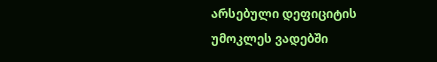არსებული დეფიციტის უმოკლეს ვადებში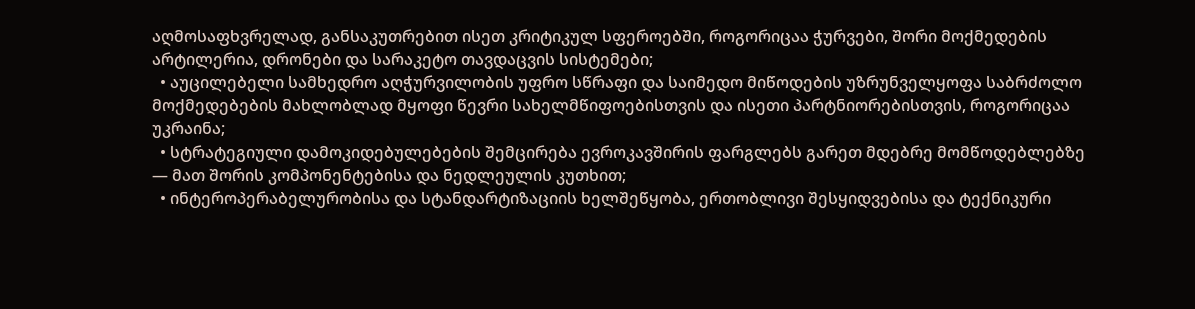აღმოსაფხვრელად, განსაკუთრებით ისეთ კრიტიკულ სფეროებში, როგორიცაა ჭურვები, შორი მოქმედების არტილერია, დრონები და სარაკეტო თავდაცვის სისტემები;
  • აუცილებელი სამხედრო აღჭურვილობის უფრო სწრაფი და საიმედო მიწოდების უზრუნველყოფა საბრძოლო მოქმედებების მახლობლად მყოფი წევრი სახელმწიფოებისთვის და ისეთი პარტნიორებისთვის, როგორიცაა უკრაინა;
  • სტრატეგიული დამოკიდებულებების შემცირება ევროკავშირის ფარგლებს გარეთ მდებრე მომწოდებლებზე — მათ შორის კომპონენტებისა და ნედლეულის კუთხით;
  • ინტეროპერაბელურობისა და სტანდარტიზაციის ხელშეწყობა, ერთობლივი შესყიდვებისა და ტექნიკური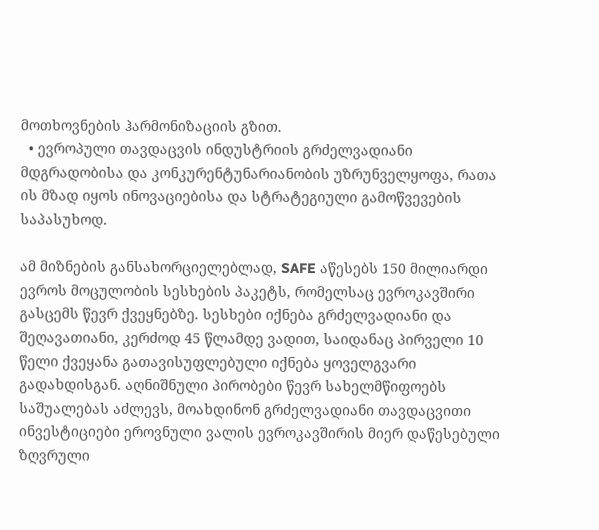მოთხოვნების ჰარმონიზაციის გზით.
  • ევროპული თავდაცვის ინდუსტრიის გრძელვადიანი მდგრადობისა და კონკურენტუნარიანობის უზრუნველყოფა, რათა ის მზად იყოს ინოვაციებისა და სტრატეგიული გამოწვევების საპასუხოდ.

ამ მიზნების განსახორციელებლად, SAFE აწესებს 150 მილიარდი ევროს მოცულობის სესხების პაკეტს, რომელსაც ევროკავშირი გასცემს წევრ ქვეყნებზე. სესხები იქნება გრძელვადიანი და შეღავათიანი, კერძოდ 45 წლამდე ვადით, საიდანაც პირველი 10 წელი ქვეყანა გათავისუფლებული იქნება ყოველგვარი გადახდისგან. აღნიშნული პირობები წევრ სახელმწიფოებს საშუალებას აძლევს, მოახდინონ გრძელვადიანი თავდაცვითი ინვესტიციები ეროვნული ვალის ევროკავშირის მიერ დაწესებული ზღვრული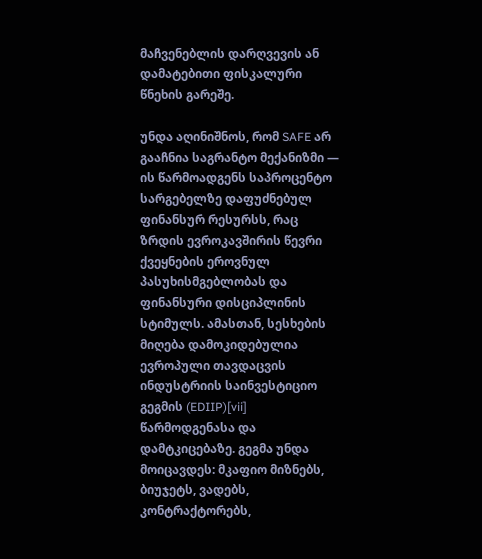მაჩვენებლის დარღვევის ან დამატებითი ფისკალური წნეხის გარეშე.

უნდა აღინიშნოს, რომ SAFE არ გააჩნია საგრანტო მექანიზმი — ის წარმოადგენს საპროცენტო სარგებელზე დაფუძნებულ ფინანსურ რესურსს, რაც ზრდის ევროკავშირის წევრი ქვეყნების ეროვნულ პასუხისმგებლობას და ფინანსური დისციპლინის სტიმულს. ამასთან, სესხების მიღება დამოკიდებულია ევროპული თავდაცვის ინდუსტრიის საინვესტიციო გეგმის (EDIIP)[vii] წარმოდგენასა და დამტკიცებაზე. გეგმა უნდა მოიცავდეს: მკაფიო მიზნებს, ბიუჯეტს, ვადებს, კონტრაქტორებს,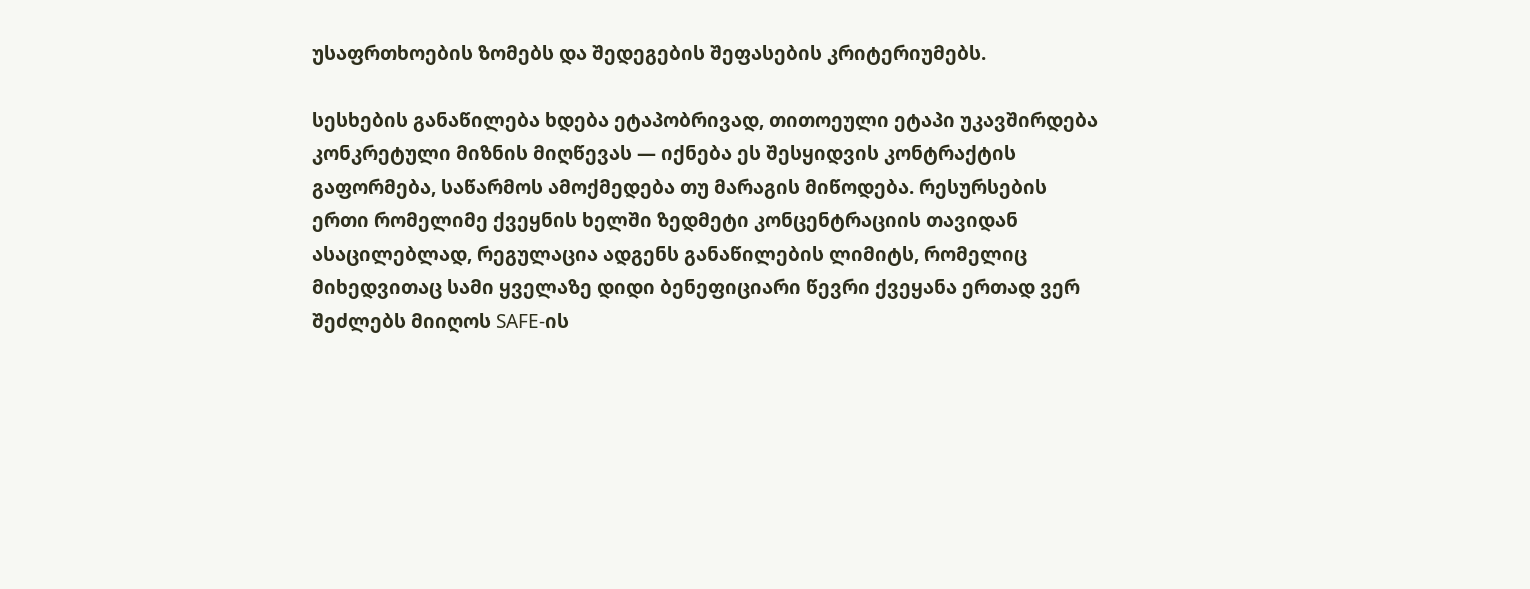უსაფრთხოების ზომებს და შედეგების შეფასების კრიტერიუმებს.

სესხების განაწილება ხდება ეტაპობრივად, თითოეული ეტაპი უკავშირდება კონკრეტული მიზნის მიღწევას — იქნება ეს შესყიდვის კონტრაქტის გაფორმება, საწარმოს ამოქმედება თუ მარაგის მიწოდება. რესურსების ერთი რომელიმე ქვეყნის ხელში ზედმეტი კონცენტრაციის თავიდან ასაცილებლად, რეგულაცია ადგენს განაწილების ლიმიტს, რომელიც მიხედვითაც სამი ყველაზე დიდი ბენეფიციარი წევრი ქვეყანა ერთად ვერ შეძლებს მიიღოს SAFE-ის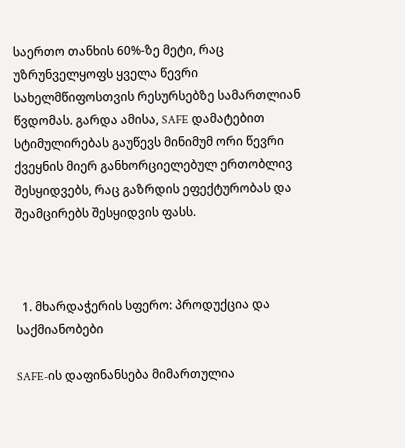საერთო თანხის 60%-ზე მეტი, რაც უზრუნველყოფს ყველა წევრი სახელმწიფოსთვის რესურსებზე სამართლიან წვდომას. გარდა ამისა, SAFE დამატებით სტიმულირებას გაუწევს მინიმუმ ორი წევრი ქვეყნის მიერ განხორციელებულ ერთობლივ შესყიდვებს, რაც გაზრდის ეფექტურობას და შეამცირებს შესყიდვის ფასს.



  1. მხარდაჭერის სფერო: პროდუქცია და საქმიანობები

SAFE-ის დაფინანსება მიმართულია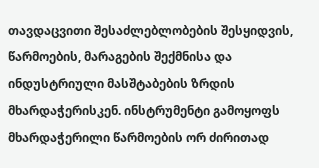თავდაცვითი შესაძლებლობების შესყიდვის, წარმოების, მარაგების შექმნისა და ინდუსტრიული მასშტაბების ზრდის მხარდაჭერისკენ. ინსტრუმენტი გამოყოფს მხარდაჭერილი წარმოების ორ ძირითად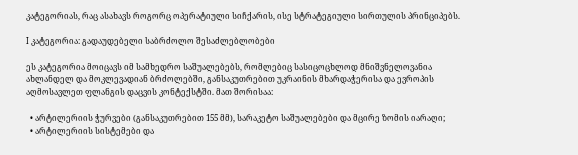კატეგორიას, რაც ასახავს როგორც ოპერატიული სიჩქარის, ისე სტრატეგიული სირთულის პრინციპებს.

I კატეგორია: გადაუდებელი საბრძოლო შესაძლებლობები

ეს კატეგორია მოიცავს იმ სამხედრო საშუალებებს, რომლებიც სასიცოცხლოდ მნიშვნელოვანია ახლანდელ და მოკლევადიან ბრძოლებში, განსაკუთრებით უკრაინის მხარდაჭერისა და ევროპის აღმოსავლეთ ფლანგის დაცვის კონტექსტში. მათ შორისაა:

  • არტილერიის ჭურვები (განსაკუთრებით 155 მმ), სარაკეტო საშუალებები და მცირე ზომის იარაღი;
  • არტილერიის სისტემები და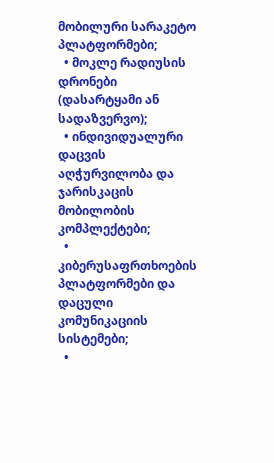მობილური სარაკეტო პლატფორმები;
  • მოკლე რადიუსის დრონები (დასარტყამი ან სადაზვერვო);
  • ინდივიდუალური დაცვის აღჭურვილობა და ჯარისკაცის მობილობის კომპლექტები;
  • კიბერუსაფრთხოების პლატფორმები და დაცული კომუნიკაციის სისტემები;
  •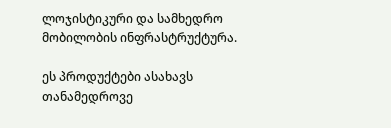ლოჯისტიკური და სამხედრო მობილობის ინფრასტრუქტურა.

ეს პროდუქტები ასახავს თანამედროვე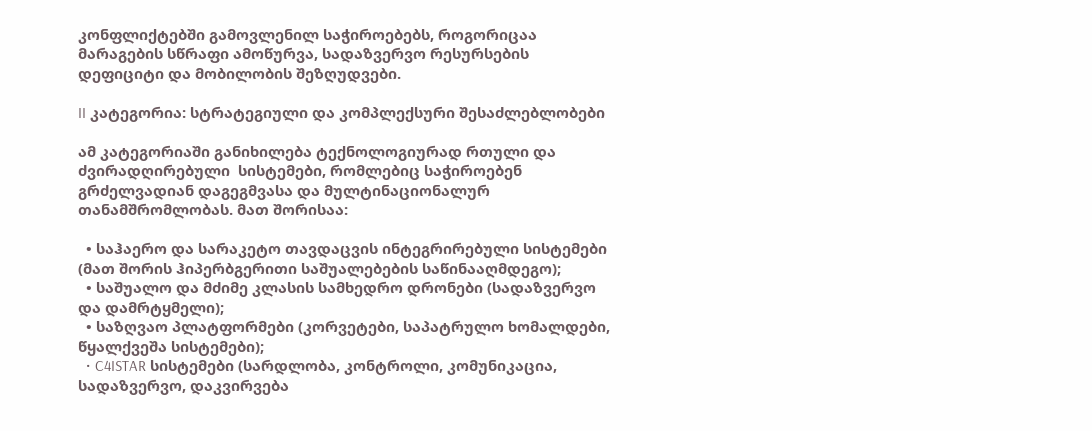კონფლიქტებში გამოვლენილ საჭიროებებს, როგორიცაა მარაგების სწრაფი ამოწურვა, სადაზვერვო რესურსების დეფიციტი და მობილობის შეზღუდვები.

II კატეგორია: სტრატეგიული და კომპლექსური შესაძლებლობები

ამ კატეგორიაში განიხილება ტექნოლოგიურად რთული და ძვირადღირებული  სისტემები, რომლებიც საჭიროებენ გრძელვადიან დაგეგმვასა და მულტინაციონალურ თანამშრომლობას. მათ შორისაა:

  • საჰაერო და სარაკეტო თავდაცვის ინტეგრირებული სისტემები (მათ შორის ჰიპერბგერითი საშუალებების საწინააღმდეგო);
  • საშუალო და მძიმე კლასის სამხედრო დრონები (სადაზვერვო და დამრტყმელი);
  • საზღვაო პლატფორმები (კორვეტები, საპატრულო ხომალდები, წყალქვეშა სისტემები);
  • C4ISTAR სისტემები (სარდლობა, კონტროლი, კომუნიკაცია, სადაზვერვო, დაკვირვება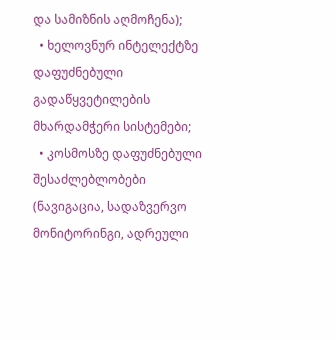და სამიზნის აღმოჩენა);
  • ხელოვნურ ინტელექტზე დაფუძნებული გადაწყვეტილების მხარდამჭერი სისტემები;
  • კოსმოსზე დაფუძნებული შესაძლებლობები (ნავიგაცია, სადაზვერვო მონიტორინგი, ადრეული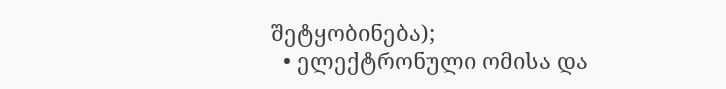შეტყობინება);
  • ელექტრონული ომისა და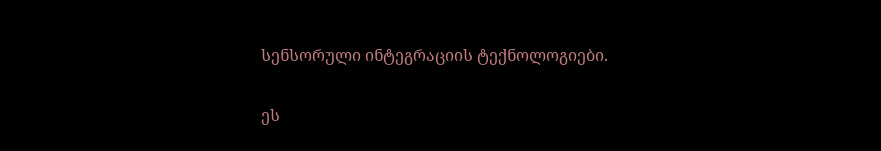სენსორული ინტეგრაციის ტექნოლოგიები.

ეს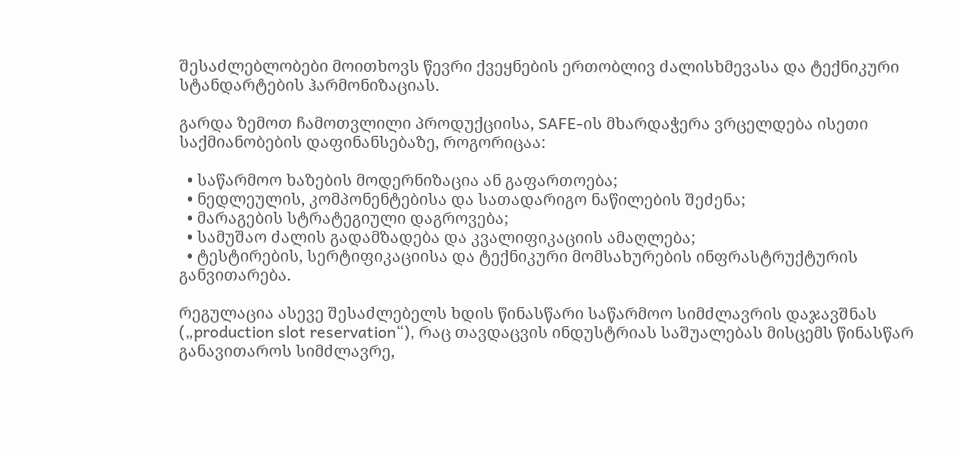შესაძლებლობები მოითხოვს წევრი ქვეყნების ერთობლივ ძალისხმევასა და ტექნიკური სტანდარტების ჰარმონიზაციას.

გარდა ზემოთ ჩამოთვლილი პროდუქციისა, SAFE-ის მხარდაჭერა ვრცელდება ისეთი საქმიანობების დაფინანსებაზე, როგორიცაა:

  • საწარმოო ხაზების მოდერნიზაცია ან გაფართოება;
  • ნედლეულის, კომპონენტებისა და სათადარიგო ნაწილების შეძენა;
  • მარაგების სტრატეგიული დაგროვება;
  • სამუშაო ძალის გადამზადება და კვალიფიკაციის ამაღლება;
  • ტესტირების, სერტიფიკაციისა და ტექნიკური მომსახურების ინფრასტრუქტურის განვითარება.

რეგულაცია ასევე შესაძლებელს ხდის წინასწარი საწარმოო სიმძლავრის დაჯავშნას („production slot reservation“), რაც თავდაცვის ინდუსტრიას საშუალებას მისცემს წინასწარ განავითაროს სიმძლავრე,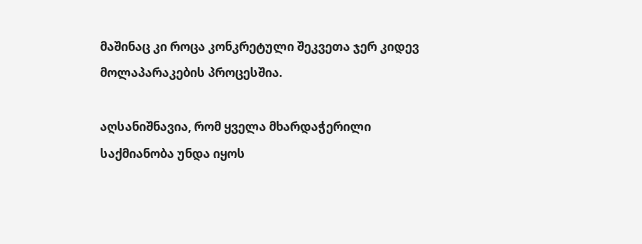მაშინაც კი როცა კონკრეტული შეკვეთა ჯერ კიდევ მოლაპარაკების პროცესშია.

აღსანიშნავია, რომ ყველა მხარდაჭერილი საქმიანობა უნდა იყოს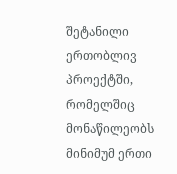შეტანილი ერთობლივ პროექტში, რომელშიც მონაწილეობს მინიმუმ ერთი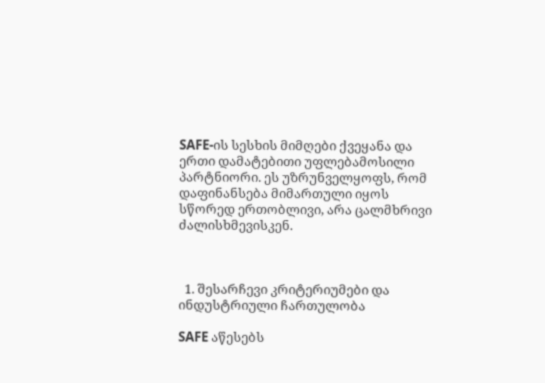SAFE-ის სესხის მიმღები ქვეყანა და ერთი დამატებითი უფლებამოსილი პარტნიორი. ეს უზრუნველყოფს, რომ დაფინანსება მიმართული იყოს სწორედ ერთობლივი, არა ცალმხრივი ძალისხმევისკენ.



  1. შესარჩევი კრიტერიუმები და ინდუსტრიული ჩართულობა

SAFE აწესებს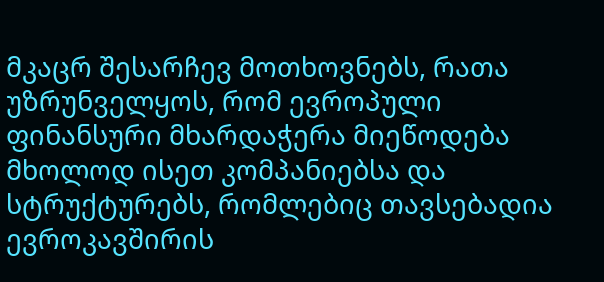მკაცრ შესარჩევ მოთხოვნებს, რათა უზრუნველყოს, რომ ევროპული ფინანსური მხარდაჭერა მიეწოდება მხოლოდ ისეთ კომპანიებსა და სტრუქტურებს, რომლებიც თავსებადია ევროკავშირის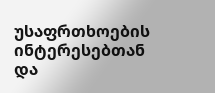უსაფრთხოების ინტერესებთან და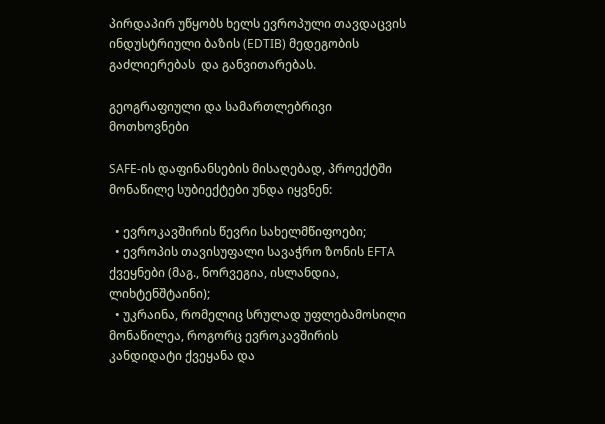პირდაპირ უწყობს ხელს ევროპული თავდაცვის ინდუსტრიული ბაზის (EDTIB) მედეგობის გაძლიერებას  და განვითარებას.

გეოგრაფიული და სამართლებრივი მოთხოვნები

SAFE-ის დაფინანსების მისაღებად, პროექტში მონაწილე სუბიექტები უნდა იყვნენ:

  • ევროკავშირის წევრი სახელმწიფოები;
  • ევროპის თავისუფალი სავაჭრო ზონის EFTA ქვეყნები (მაგ., ნორვეგია, ისლანდია, ლიხტენშტაინი);
  • უკრაინა, რომელიც სრულად უფლებამოსილი მონაწილეა, როგორც ევროკავშირის კანდიდატი ქვეყანა და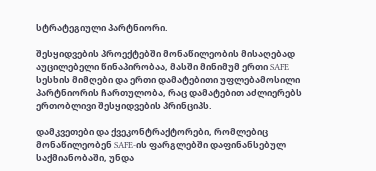სტრატეგიული პარტნიორი.

შესყიდვების პროექტებში მონაწილეობის მისაღებად აუცილებელი წინაპირობაა, მასში მინიმუმ ერთი SAFE სესხის მიმღები და ერთი დამატებითი უფლებამოსილი პარტნიორის ჩართულობა, რაც დამატებით აძლიერებს ერთობლივი შესყიდვების პრინციპს.

დამკვეთები და ქვეკონტრაქტორები, რომლებიც მონაწილეობენ SAFE-ის ფარგლებში დაფინანსებულ საქმიანობაში, უნდა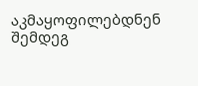აკმაყოფილებდნენ შემდეგ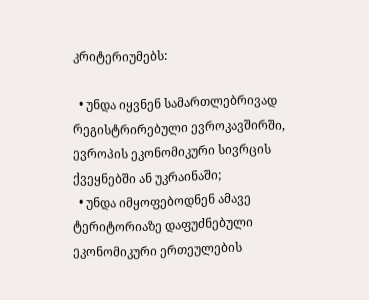კრიტერიუმებს:

  • უნდა იყვნენ სამართლებრივად რეგისტრირებული ევროკავშირში, ევროპის ეკონომიკური სივრცის ქვეყნებში ან უკრაინაში;
  • უნდა იმყოფებოდნენ ამავე ტერიტორიაზე დაფუძნებული ეკონომიკური ერთეულების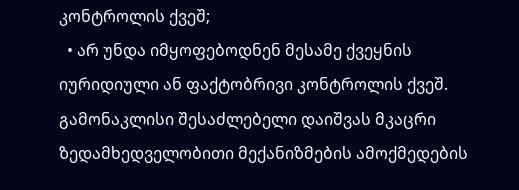კონტროლის ქვეშ;
  • არ უნდა იმყოფებოდნენ მესამე ქვეყნის იურიდიული ან ფაქტობრივი კონტროლის ქვეშ. გამონაკლისი შესაძლებელი დაიშვას მკაცრი ზედამხედველობითი მექანიზმების ამოქმედების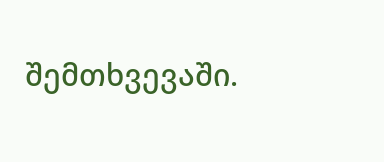შემთხვევაში.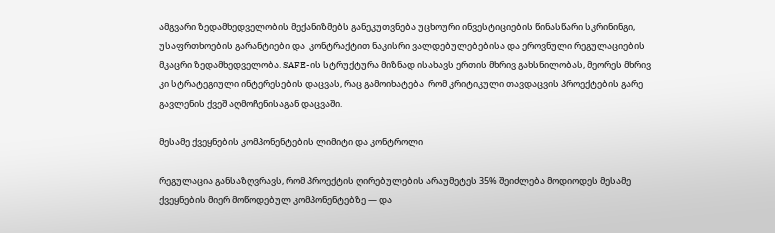ამგვარი ზედამხედველობის მექანიზმებს განეკუთვნება უცხოური ინვესტიციების წინასწარი სკრინინგი, უსაფრთხოების გარანტიები და  კონტრაქტით ნაკისრი ვალდებულებებისა და ეროვნული რეგულაციების მკაცრი ზედამხედველობა. SAFE-ის სტრუქტურა მიზნად ისახავს ერთის მხრივ გახსნილობას, მეორეს მხრივ კი სტრატეგიული ინტერესების დაცვას, რაც გამოიხატება  რომ კრიტიკული თავდაცვის პროექტების გარე გავლენის ქვეშ აღმოჩენისაგან დაცვაში.

მესამე ქვეყნების კომპონენტების ლიმიტი და კონტროლი

რეგულაცია განსაზღვრავს, რომ პროექტის ღირებულების არაუმეტეს 35% შეიძლება მოდიოდეს მესამე ქვეყნების მიერ მოწოდებულ კომპონენტებზე — და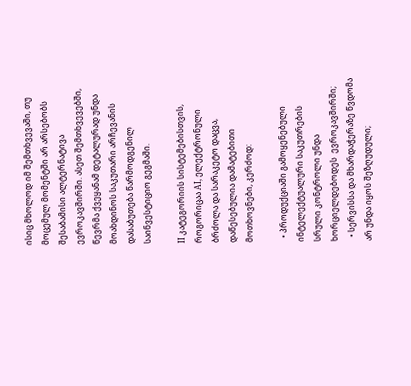ისიც მხოლოდ იმ შემთხვევაში, თუ მოცემულ მომენტში არ არსებობს შესაბამისი ალტერნატივა ევროკავშირში. ასეთ შემთხვევებში, წევრმა ქვეყანამ დეტალურად უნდა მოახდინოს საკუთარი არჩევანის დასაბუთება წარმოდგენილ საინვესტიციო გეგმაში.

II კატეგორიის სისტემებისთვის, როგორიცაა AI, ელექტრონული ბრძოლა და სარაკეტო დაცვა, დაწესებულია დამატებითი მოთხოვნები, კერძოდ:

  • პროდუქციაში გამოყენებული ინტელექტუალური საკუთრების სრული კონტროლი უნდა ხორციელდებოდეს  ევროკავშირში;
  • სერვისსა და მხარდაჭერაზე წვდომა არ უნდა იყოს შეზღუდული;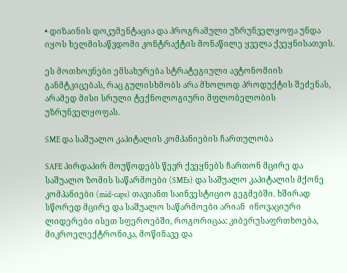• დიზაინის დოკუმენტაცია და პროგრამული უზრუნველყოფა უნდა იყოს ხელმისაწვდომი კონტრაქტის მონაწილე ყველა ქვეყნისათვის.

ეს მოთხოვნები ემსახურება სტრატეგიული ავტონომიის განმტკიცებას, რაც გულისხმობს არა მხოლოდ პროდუქტის შეძენას, არამედ მისი სრული ტექნოლოგიური მფლობელობის უზრუნველყოფას.

SME და საშუალო კაპიტალის კომპანიების ჩართულობა

SAFE პირდაპირ მოუწოდებს წევრ ქვეყნებს ჩართონ მცირე და საშუალო ზომის საწარმოები (SMEs) და საშუალო კაპიტალის მქონე კომპანიები (mid-caps) თავიანთ საინვესტიციო გეგმებში. ხშირად სწორედ მცირე და საშუალო საწარმოები არიან  ინოვაციური ლიდერები ისეთ სფეროებში, როგორიცაა: კიბერუსაფრთხოება, მიკროელექტრონიკა, მოწინავე და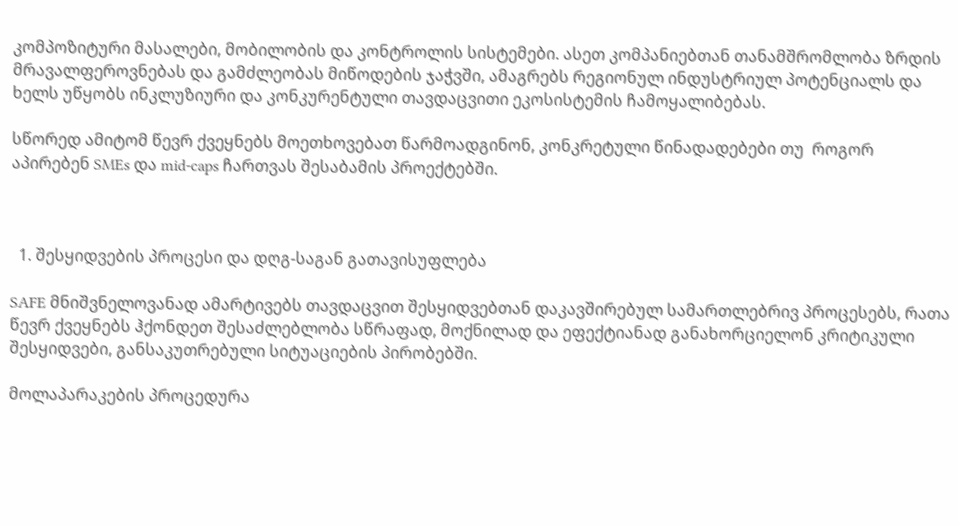კომპოზიტური მასალები, მობილობის და კონტროლის სისტემები. ასეთ კომპანიებთან თანამშრომლობა ზრდის მრავალფეროვნებას და გამძლეობას მიწოდების ჯაჭვში, ამაგრებს რეგიონულ ინდუსტრიულ პოტენციალს და ხელს უწყობს ინკლუზიური და კონკურენტული თავდაცვითი ეკოსისტემის ჩამოყალიბებას.

სწორედ ამიტომ წევრ ქვეყნებს მოეთხოვებათ წარმოადგინონ, კონკრეტული წინადადებები თუ  როგორ აპირებენ SMEs და mid-caps ჩართვას შესაბამის პროექტებში.



  1. შესყიდვების პროცესი და დღგ-საგან გათავისუფლება

SAFE მნიშვნელოვანად ამარტივებს თავდაცვით შესყიდვებთან დაკავშირებულ სამართლებრივ პროცესებს, რათა წევრ ქვეყნებს ჰქონდეთ შესაძლებლობა სწრაფად, მოქნილად და ეფექტიანად განახორციელონ კრიტიკული შესყიდვები, განსაკუთრებული სიტუაციების პირობებში.

მოლაპარაკების პროცედურა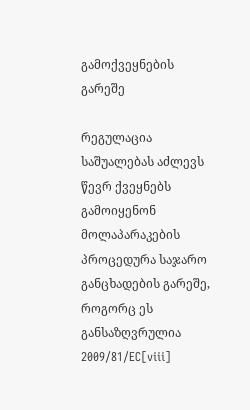გამოქვეყნების გარეშე

რეგულაცია საშუალებას აძლევს წევრ ქვეყნებს გამოიყენონ მოლაპარაკების პროცედურა საჯარო განცხადების გარეშე, როგორც ეს განსაზღვრულია 2009/81/EC[viii]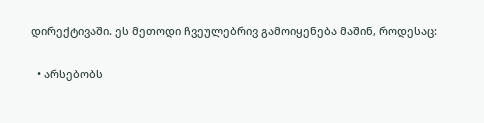დირექტივაში. ეს მეთოდი ჩვეულებრივ გამოიყენება მაშინ, როდესაც:

  • არსებობს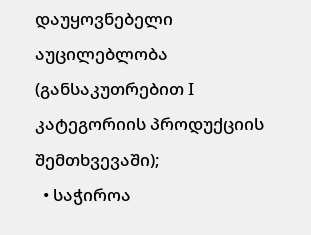დაუყოვნებელი აუცილებლობა (განსაკუთრებით I კატეგორიის პროდუქციის შემთხვევაში);
  • საჭიროა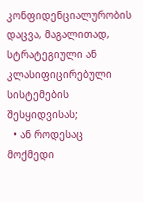კონფიდენციალურობის დაცვა, მაგალითად, სტრატეგიული ან კლასიფიცირებული სისტემების შესყიდვისას;
  • ან როდესაც მოქმედი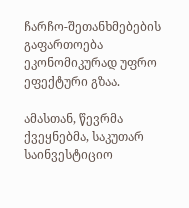ჩარჩო-შეთანხმებების გაფართოება ეკონომიკურად უფრო ეფექტური გზაა.

ამასთან, წევრმა ქვეყნებმა, საკუთარ საინვესტიციო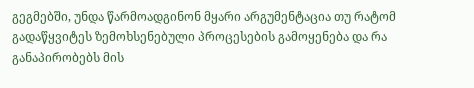გეგმებში, უნდა წარმოადგინონ მყარი არგუმენტაცია თუ რატომ გადაწყვიტეს ზემოხსენებული პროცესების გამოყენება და რა განაპირობებს მის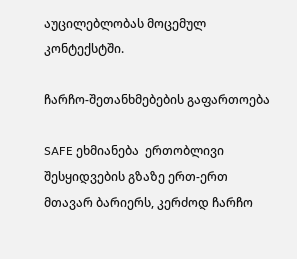აუცილებლობას მოცემულ კონტექსტში.

ჩარჩო-შეთანხმებების გაფართოება

SAFE ეხმიანება  ერთობლივი შესყიდვების გზაზე ერთ-ერთ მთავარ ბარიერს, კერძოდ ჩარჩო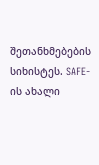შეთანხმებების სიხისტეს. SAFE-ის ახალი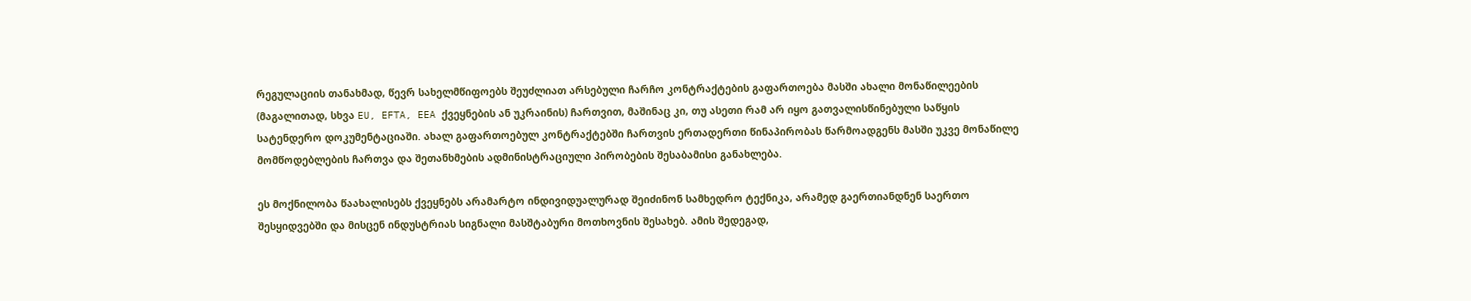რეგულაციის თანახმად, წევრ სახელმწიფოებს შეუძლიათ არსებული ჩარჩო კონტრაქტების გაფართოება მასში ახალი მონაწილეების (მაგალითად, სხვა EU, EFTA, EEA ქვეყნების ან უკრაინის) ჩართვით, მაშინაც კი, თუ ასეთი რამ არ იყო გათვალისწინებული საწყის სატენდერო დოკუმენტაციაში. ახალ გაფართოებულ კონტრაქტებში ჩართვის ერთადერთი წინაპირობას წარმოადგენს მასში უკვე მონაწილე მომწოდებლების ჩართვა და შეთანხმების ადმინისტრაციული პირობების შესაბამისი განახლება.

ეს მოქნილობა წაახალისებს ქვეყნებს არამარტო ინდივიდუალურად შეიძინონ სამხედრო ტექნიკა, არამედ გაერთიანდნენ საერთო შესყიდვებში და მისცენ ინდუსტრიას სიგნალი მასშტაბური მოთხოვნის შესახებ. ამის შედეგად,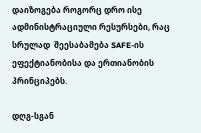დაიზოგება როგორც დრო ისე ადმინისტრაციული რესურსები, რაც სრულად  შეესაბამება SAFE-ის ეფექტიანობისა და ერთიანობის პრინციპებს.

დღგ-სგან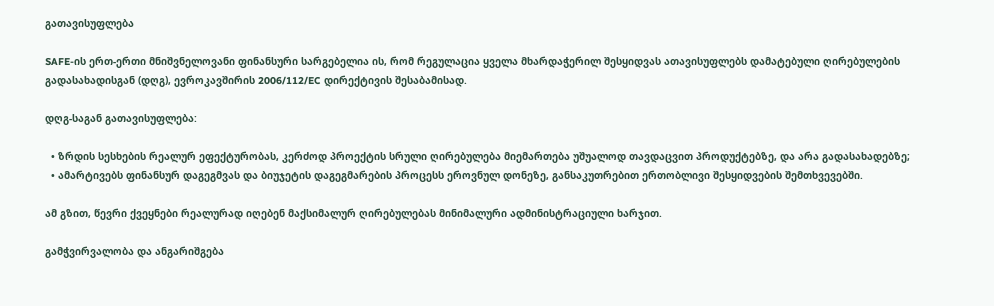გათავისუფლება

SAFE-ის ერთ-ერთი მნიშვნელოვანი ფინანსური სარგებელია ის, რომ რეგულაცია ყველა მხარდაჭერილ შესყიდვას ათავისუფლებს დამატებული ღირებულების გადასახადისგან (დღგ), ევროკავშირის 2006/112/EC დირექტივის შესაბამისად.

დღგ-საგან გათავისუფლება:

  • ზრდის სესხების რეალურ ეფექტურობას, კერძოდ პროექტის სრული ღირებულება მიემართება უშუალოდ თავდაცვით პროდუქტებზე, და არა გადასახადებზე;
  • ამარტივებს ფინანსურ დაგეგმვას და ბიუჯეტის დაგეგმარების პროცესს ეროვნულ დონეზე, განსაკუთრებით ერთობლივი შესყიდვების შემთხვევებში.

ამ გზით, წევრი ქვეყნები რეალურად იღებენ მაქსიმალურ ღირებულებას მინიმალური ადმინისტრაციული ხარჯით.

გამჭვირვალობა და ანგარიშგება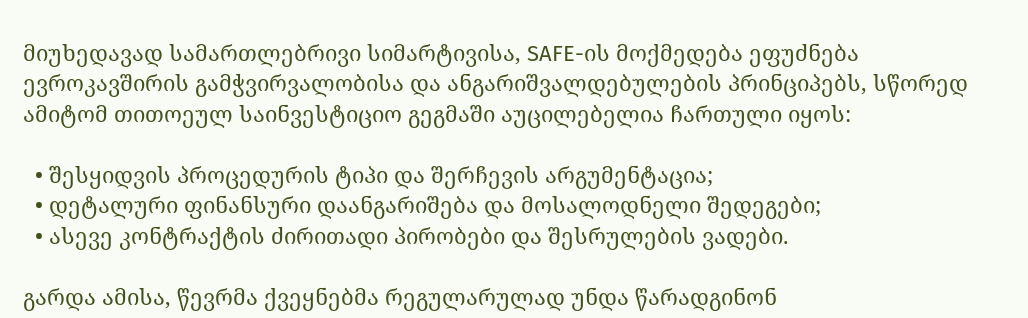მიუხედავად სამართლებრივი სიმარტივისა, SAFE-ის მოქმედება ეფუძნება ევროკავშირის გამჭვირვალობისა და ანგარიშვალდებულების პრინციპებს, სწორედ ამიტომ თითოეულ საინვესტიციო გეგმაში აუცილებელია ჩართული იყოს:

  • შესყიდვის პროცედურის ტიპი და შერჩევის არგუმენტაცია;
  • დეტალური ფინანსური დაანგარიშება და მოსალოდნელი შედეგები;
  • ასევე კონტრაქტის ძირითადი პირობები და შესრულების ვადები.

გარდა ამისა, წევრმა ქვეყნებმა რეგულარულად უნდა წარადგინონ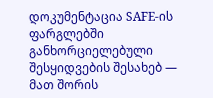დოკუმენტაცია SAFE-ის ფარგლებში განხორციელებული შესყიდვების შესახებ — მათ შორის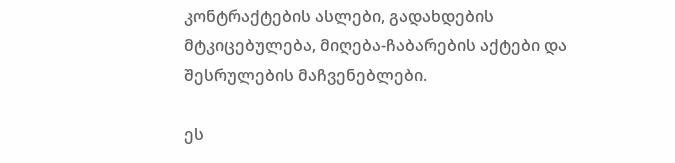კონტრაქტების ასლები, გადახდების მტკიცებულება, მიღება-ჩაბარების აქტები და შესრულების მაჩვენებლები.

ეს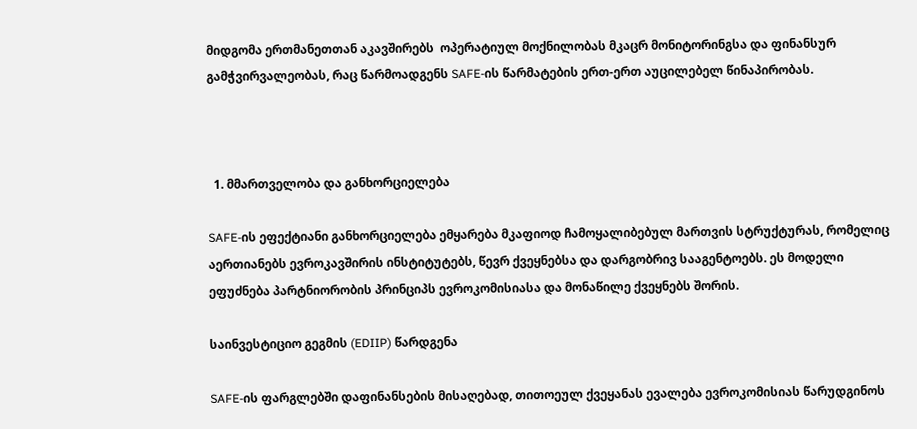მიდგომა ერთმანეთთან აკავშირებს  ოპერატიულ მოქნილობას მკაცრ მონიტორინგსა და ფინანსურ გამჭვირვალეობას, რაც წარმოადგენს SAFE-ის წარმატების ერთ-ერთ აუცილებელ წინაპირობას.



  1. მმართველობა და განხორციელება

SAFE-ის ეფექტიანი განხორციელება ემყარება მკაფიოდ ჩამოყალიბებულ მართვის სტრუქტურას, რომელიც აერთიანებს ევროკავშირის ინსტიტუტებს, წევრ ქვეყნებსა და დარგობრივ სააგენტოებს. ეს მოდელი ეფუძნება პარტნიორობის პრინციპს ევროკომისიასა და მონაწილე ქვეყნებს შორის.

საინვესტიციო გეგმის (EDIIP) წარდგენა

SAFE-ის ფარგლებში დაფინანსების მისაღებად, თითოეულ ქვეყანას ევალება ევროკომისიას წარუდგინოს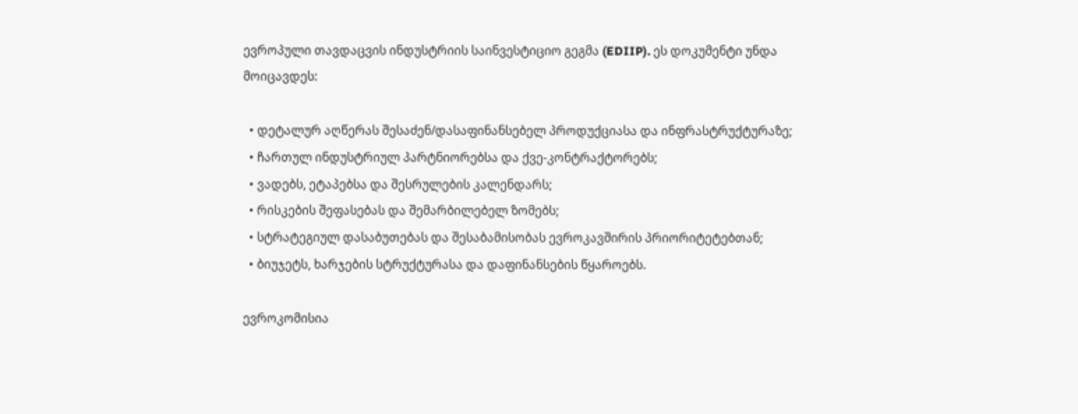ევროპული თავდაცვის ინდუსტრიის საინვესტიციო გეგმა (EDIIP). ეს დოკუმენტი უნდა მოიცავდეს:

  • დეტალურ აღწერას შესაძენ/დასაფინანსებელ პროდუქციასა და ინფრასტრუქტურაზე;
  • ჩართულ ინდუსტრიულ პარტნიორებსა და ქვე-კონტრაქტორებს;
  • ვადებს, ეტაპებსა და შესრულების კალენდარს;
  • რისკების შეფასებას და შემარბილებელ ზომებს;
  • სტრატეგიულ დასაბუთებას და შესაბამისობას ევროკავშირის პრიორიტეტებთან;
  • ბიუჯეტს, ხარჯების სტრუქტურასა და დაფინანსების წყაროებს.

ევროკომისია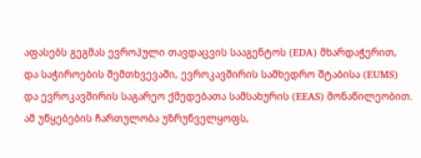აფასებს გეგმას ევროპული თავდაცვის სააგენტოს (EDA) მხარდაჭერით, და საჭიროების შემთხვევაში, ევროკავშირის სამხედრო შტაბისა (EUMS) და ევროკავშირის საგარეო ქმედებათა სამსახურის (EEAS) მონაწილეობით. ამ უწყებების ჩართულობა უზრუნველყოფს,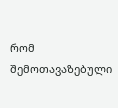რომ შემოთავაზებული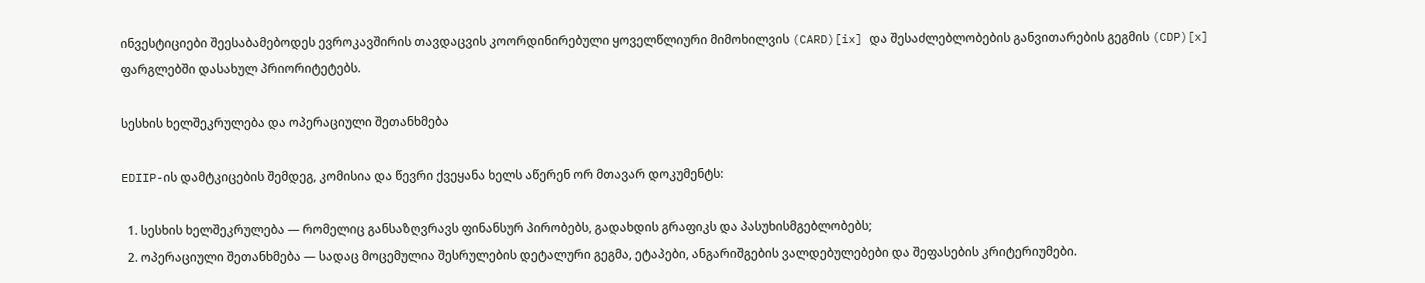ინვესტიციები შეესაბამებოდეს ევროკავშირის თავდაცვის კოორდინირებული ყოველწლიური მიმოხილვის (CARD)[ix] და შესაძლებლობების განვითარების გეგმის (CDP)[x] ფარგლებში დასახულ პრიორიტეტებს.

სესხის ხელშეკრულება და ოპერაციული შეთანხმება

EDIIP-ის დამტკიცების შემდეგ, კომისია და წევრი ქვეყანა ხელს აწერენ ორ მთავარ დოკუმენტს:

  1. სესხის ხელშეკრულება — რომელიც განსაზღვრავს ფინანსურ პირობებს, გადახდის გრაფიკს და პასუხისმგებლობებს;
  2. ოპერაციული შეთანხმება — სადაც მოცემულია შესრულების დეტალური გეგმა, ეტაპები, ანგარიშგების ვალდებულებები და შეფასების კრიტერიუმები.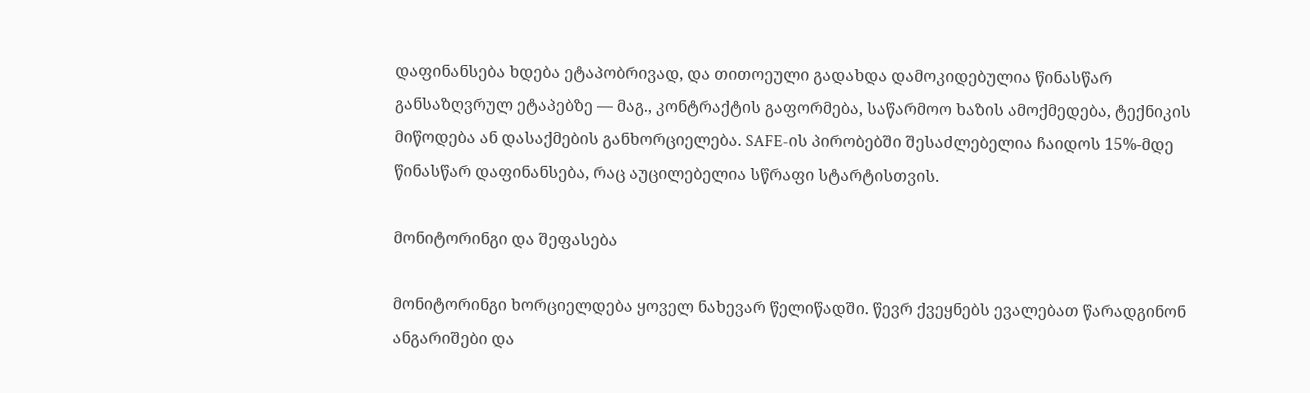დაფინანსება ხდება ეტაპობრივად, და თითოეული გადახდა დამოკიდებულია წინასწარ განსაზღვრულ ეტაპებზე — მაგ., კონტრაქტის გაფორმება, საწარმოო ხაზის ამოქმედება, ტექნიკის მიწოდება ან დასაქმების განხორციელება. SAFE-ის პირობებში შესაძლებელია ჩაიდოს 15%-მდე წინასწარ დაფინანსება, რაც აუცილებელია სწრაფი სტარტისთვის.

მონიტორინგი და შეფასება

მონიტორინგი ხორციელდება ყოველ ნახევარ წელიწადში. წევრ ქვეყნებს ევალებათ წარადგინონ ანგარიშები და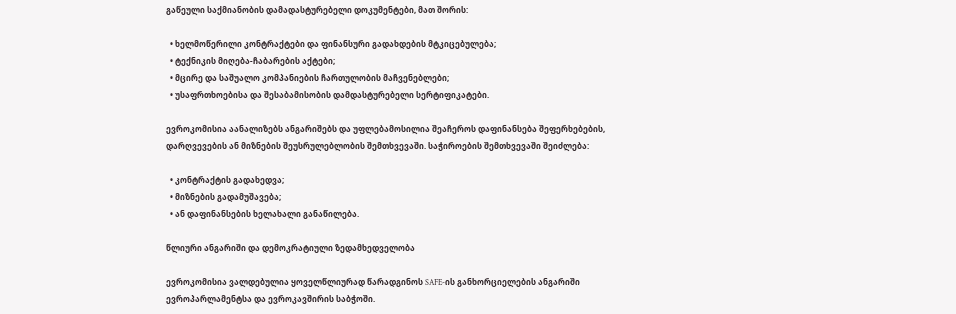გაწეული საქმიანობის დამადასტურებელი დოკუმენტები, მათ შორის:

  • ხელმოწერილი კონტრაქტები და ფინანსური გადახდების მტკიცებულება;
  • ტექნიკის მიღება-ჩაბარების აქტები;
  • მცირე და საშუალო კომპანიების ჩართულობის მაჩვენებლები;
  • უსაფრთხოებისა და შესაბამისობის დამდასტურებელი სერტიფიკატები.

ევროკომისია აანალიზებს ანგარიშებს და უფლებამოსილია შეაჩეროს დაფინანსება შეფერხებების, დარღვევების ან მიზნების შეუსრულებლობის შემთხვევაში. საჭიროების შემთხვევაში შეიძლება:

  • კონტრაქტის გადახედვა;
  • მიზნების გადამუშავება;
  • ან დაფინანსების ხელახალი განაწილება.

წლიური ანგარიში და დემოკრატიული ზედამხედველობა

ევროკომისია ვალდებულია ყოველწლიურად წარადგინოს SAFE-ის განხორციელების ანგარიში ევროპარლამენტსა და ევროკავშირის საბჭოში.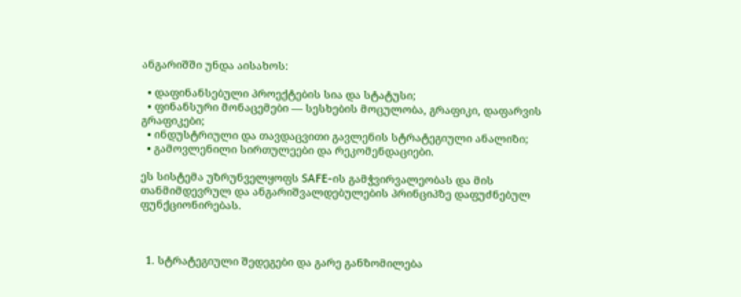ანგარიშში უნდა აისახოს:

  • დაფინანსებული პროექტების სია და სტატუსი;
  • ფინანსური მონაცემები — სესხების მოცულობა, გრაფიკი, დაფარვის გრაფიკები;
  • ინდუსტრიული და თავდაცვითი გავლენის სტრატეგიული ანალიზი;
  • გამოვლენილი სირთულეები და რეკომენდაციები.

ეს სისტემა უზრუნველყოფს SAFE-ის გამჭვირვალეობას და მის თანმიმდევრულ და ანგარიშვალდებულების პრინციპზე დაფუძნებულ ფუნქციონირებას.



  1. სტრატეგიული შედეგები და გარე განზომილება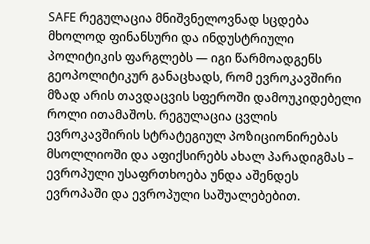SAFE რეგულაცია მნიშვნელოვნად სცდება მხოლოდ ფინანსური და ინდუსტრიული პოლიტიკის ფარგლებს — იგი წარმოადგენს გეოპოლიტიკურ განაცხადს, რომ ევროკავშირი მზად არის თავდაცვის სფეროში დამოუკიდებელი როლი ითამაშოს. რეგულაცია ცვლის ევროკავშირის სტრატეგიულ პოზიციონირებას მსოლლიოში და აფიქსირებს ახალ პარადიგმას – ევროპული უსაფრთხოება უნდა აშენდეს ევროპაში და ევროპული საშუალებებით.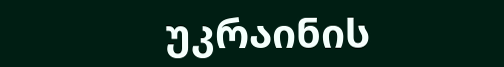უკრაინის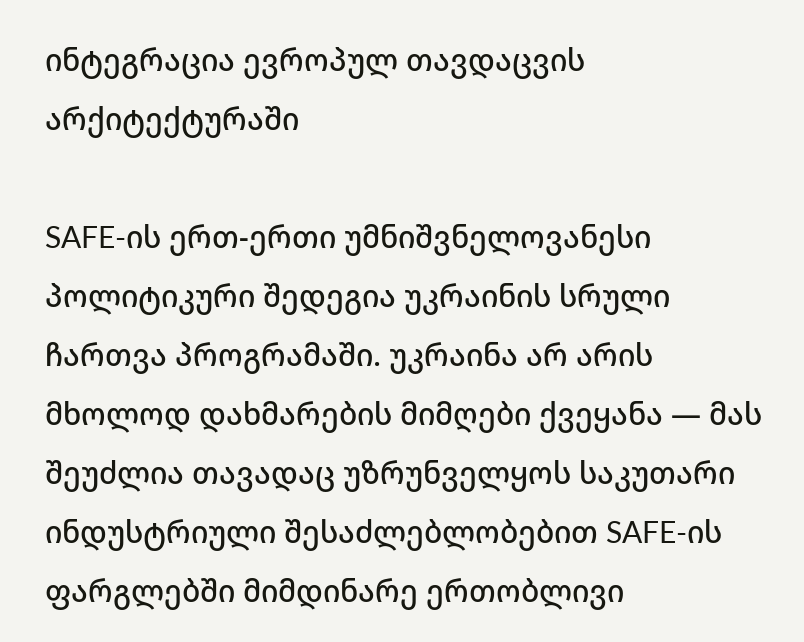ინტეგრაცია ევროპულ თავდაცვის არქიტექტურაში

SAFE-ის ერთ-ერთი უმნიშვნელოვანესი პოლიტიკური შედეგია უკრაინის სრული ჩართვა პროგრამაში. უკრაინა არ არის მხოლოდ დახმარების მიმღები ქვეყანა — მას შეუძლია თავადაც უზრუნველყოს საკუთარი ინდუსტრიული შესაძლებლობებით SAFE-ის ფარგლებში მიმდინარე ერთობლივი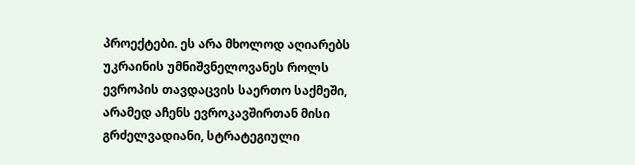პროექტები. ეს არა მხოლოდ აღიარებს უკრაინის უმნიშვნელოვანეს როლს ევროპის თავდაცვის საერთო საქმეში, არამედ აჩენს ევროკავშირთან მისი გრძელვადიანი, სტრატეგიული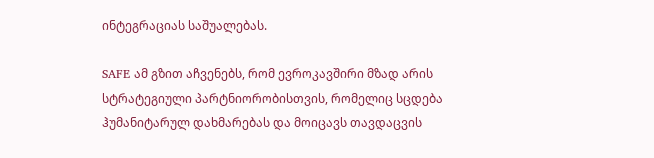ინტეგრაციას საშუალებას.

SAFE ამ გზით აჩვენებს, რომ ევროკავშირი მზად არის სტრატეგიული პარტნიორობისთვის, რომელიც სცდება ჰუმანიტარულ დახმარებას და მოიცავს თავდაცვის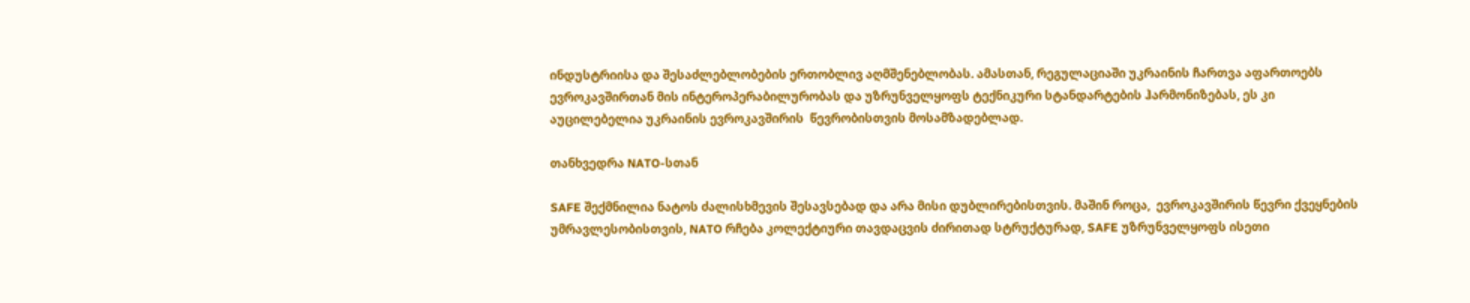ინდუსტრიისა და შესაძლებლობების ერთობლივ აღმშენებლობას. ამასთან, რეგულაციაში უკრაინის ჩართვა აფართოებს ევროკავშირთან მის ინტეროპერაბილურობას და უზრუნველყოფს ტექნიკური სტანდარტების ჰარმონიზებას, ეს კი  აუცილებელია უკრაინის ევროკავშირის  წევრობისთვის მოსამზადებლად.

თანხვედრა NATO-სთან

SAFE შექმნილია ნატოს ძალისხმევის შესავსებად და არა მისი დუბლირებისთვის. მაშინ როცა,  ევროკავშირის წევრი ქვეყნების უმრავლესობისთვის, NATO რჩება კოლექტიური თავდაცვის ძირითად სტრუქტურად, SAFE უზრუნველყოფს ისეთი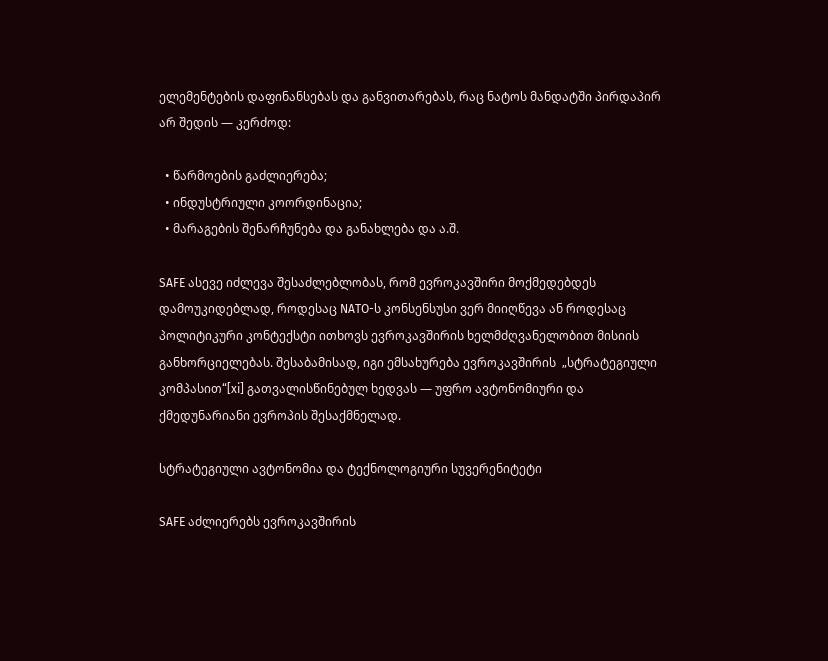ელემენტების დაფინანსებას და განვითარებას, რაც ნატოს მანდატში პირდაპირ არ შედის — კერძოდ:

  • წარმოების გაძლიერება;
  • ინდუსტრიული კოორდინაცია;
  • მარაგების შენარჩუნება და განახლება და ა.შ.

SAFE ასევე იძლევა შესაძლებლობას, რომ ევროკავშირი მოქმედებდეს დამოუკიდებლად, როდესაც NATO-ს კონსენსუსი ვერ მიიღწევა ან როდესაც პოლიტიკური კონტექსტი ითხოვს ევროკავშირის ხელმძღვანელობით მისიის განხორციელებას. შესაბამისად, იგი ემსახურება ევროკავშირის  „სტრატეგიული კომპასით“[xi] გათვალისწინებულ ხედვას — უფრო ავტონომიური და ქმედუნარიანი ევროპის შესაქმნელად.

სტრატეგიული ავტონომია და ტექნოლოგიური სუვერენიტეტი

SAFE აძლიერებს ევროკავშირის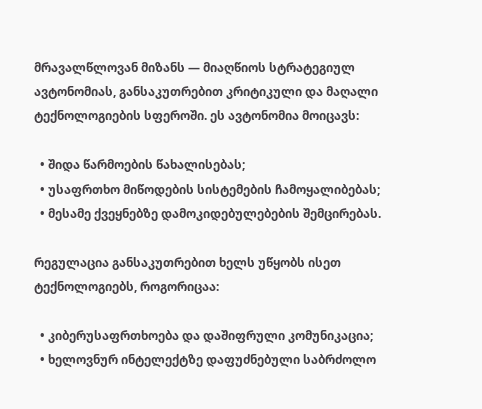მრავალწლოვან მიზანს — მიაღწიოს სტრატეგიულ ავტონომიას, განსაკუთრებით კრიტიკული და მაღალი ტექნოლოგიების სფეროში. ეს ავტონომია მოიცავს:

  • შიდა წარმოების წახალისებას;
  • უსაფრთხო მიწოდების სისტემების ჩამოყალიბებას;
  • მესამე ქვეყნებზე დამოკიდებულებების შემცირებას.

რეგულაცია განსაკუთრებით ხელს უწყობს ისეთ ტექნოლოგიებს, როგორიცაა:

  • კიბერუსაფრთხოება და დაშიფრული კომუნიკაცია;
  • ხელოვნურ ინტელექტზე დაფუძნებული საბრძოლო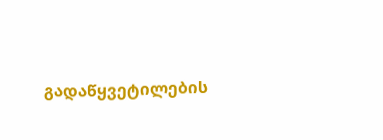გადაწყვეტილების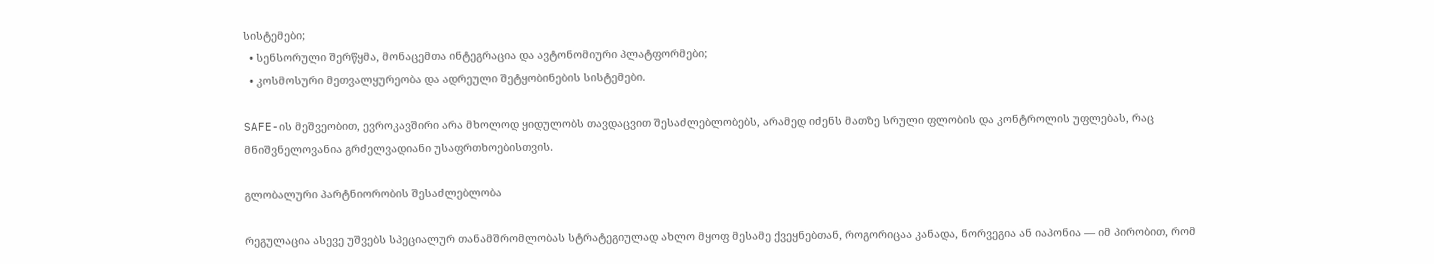სისტემები;
  • სენსორული შერწყმა, მონაცემთა ინტეგრაცია და ავტონომიური პლატფორმები;
  • კოსმოსური მეთვალყურეობა და ადრეული შეტყობინების სისტემები.

SAFE-ის მეშვეობით, ევროკავშირი არა მხოლოდ ყიდულობს თავდაცვით შესაძლებლობებს, არამედ იძენს მათზე სრული ფლობის და კონტროლის უფლებას, რაც მნიშვნელოვანია გრძელვადიანი უსაფრთხოებისთვის.

გლობალური პარტნიორობის შესაძლებლობა

რეგულაცია ასევე უშვებს სპეციალურ თანამშრომლობას სტრატეგიულად ახლო მყოფ მესამე ქვეყნებთან, როგორიცაა კანადა, ნორვეგია ან იაპონია — იმ პირობით, რომ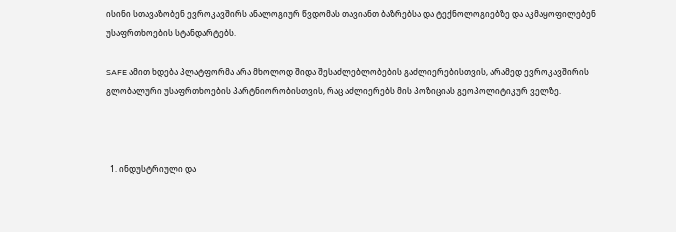ისინი სთავაზობენ ევროკავშირს ანალოგიურ წვდომას თავიანთ ბაზრებსა და ტექნოლოგიებზე და აკმაყოფილებენ უსაფრთხოების სტანდარტებს.

SAFE ამით ხდება პლატფორმა არა მხოლოდ შიდა შესაძლებლობების გაძლიერებისთვის, არამედ ევროკავშირის გლობალური უსაფრთხოების პარტნიორობისთვის, რაც აძლიერებს მის პოზიციას გეოპოლიტიკურ ველზე.



  1. ინდუსტრიული და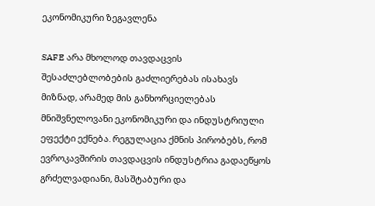ეკონომიკური ზეგავლენა

SAFE არა მხოლოდ თავდაცვის შესაძლებლობების გაძლიერებას ისახავს მიზნად, არამედ მის განხორციელებას მნიშვნელოვანი ეკონომიკური და ინდუსტრიული ეფექტი ექნება. რეგულაცია ქმნის პირობებს, რომ ევროკავშირის თავდაცვის ინდუსტრია გადაეწყოს გრძელვადიანი, მასშტაბური და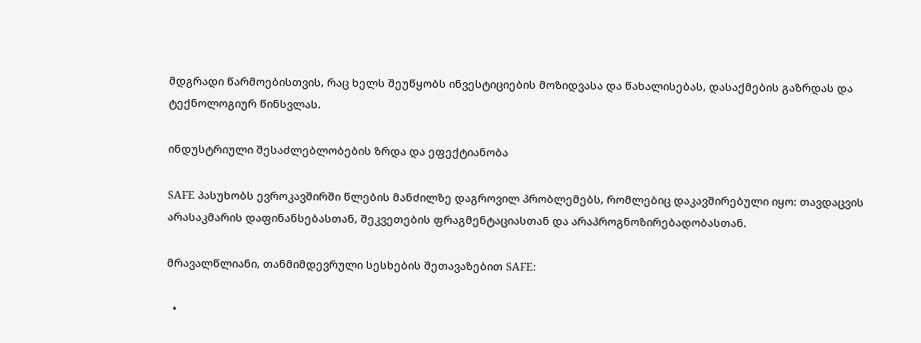მდგრადი წარმოებისთვის, რაც ხელს შეუწყობს ინვესტიციების მოზიდვასა და წახალისებას, დასაქმების გაზრდას და ტექნოლოგიურ წინსვლას.

ინდუსტრიული შესაძლებლობების ზრდა და ეფექტიანობა

SAFE პასუხობს ევროკავშირში წლების მანძილზე დაგროვილ პრობლემებს, რომლებიც დაკავშირებული იყო: თავდაცვის არასაკმარის დაფინანსებასთან, შეკვეთების ფრაგმენტაციასთან და არაპროგნოზირებადობასთან.

მრავალწლიანი, თანმიმდევრული სესხების შეთავაზებით SAFE:

  •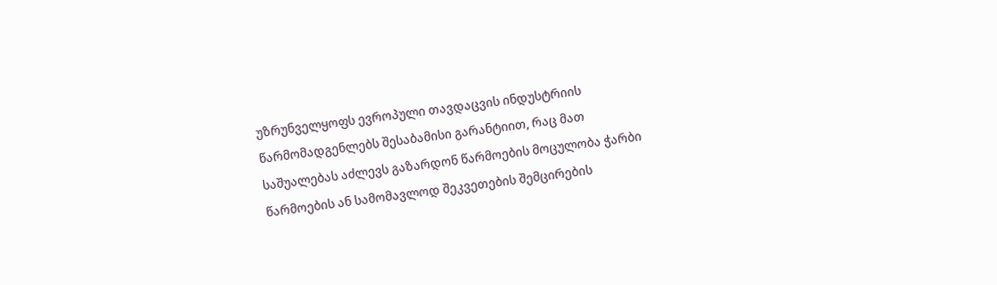უზრუნველყოფს ევროპული თავდაცვის ინდუსტრიის წარმომადგენლებს შესაბამისი გარანტიით, რაც მათ საშუალებას აძლევს გაზარდონ წარმოების მოცულობა ჭარბი წარმოების ან სამომავლოდ შეკვეთების შემცირების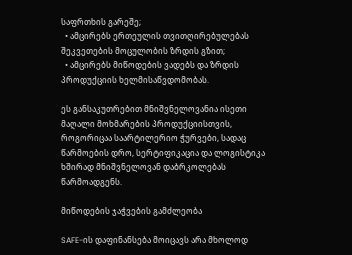საფრთხის გარეშე;
  • ამცირებს ერთეულის თვითღირებულებას შეკვეთების მოცულობის ზრდის გზით;
  • ამცირებს მიწოდების ვადებს და ზრდის პროდუქციის ხელმისაწვდომობას.

ეს განსაკუთრებით მნიშვნელოვანია ისეთი მაღალი მოხმარების პროდუქციისთვის,  როგორიცაა საარტილერიო ჭურვები, სადაც წარმოების დრო, სერტიფიკაცია და ლოგისტიკა ხშირად მნიშვნელოვან დაბრკოლებას წარმოადგენს.

მიწოდების ჯაჭვების გამძლეობა

SAFE-ის დაფინანსება მოიცავს არა მხოლოდ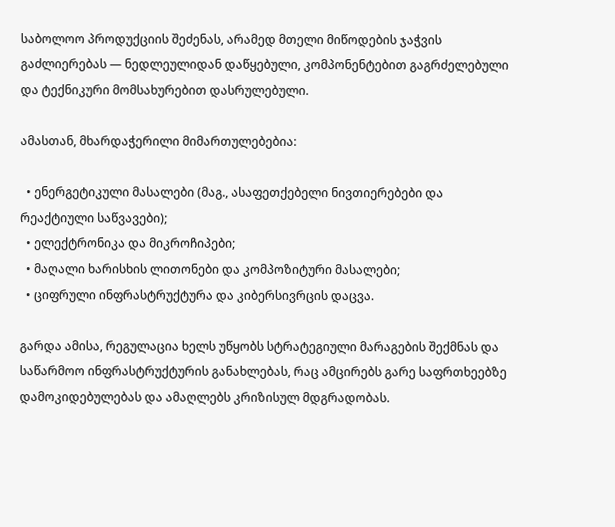საბოლოო პროდუქციის შეძენას, არამედ მთელი მიწოდების ჯაჭვის გაძლიერებას — ნედლეულიდან დაწყებული, კომპონენტებით გაგრძელებული და ტექნიკური მომსახურებით დასრულებული.

ამასთან, მხარდაჭერილი მიმართულებებია:

  • ენერგეტიკული მასალები (მაგ., ასაფეთქებელი ნივთიერებები და რეაქტიული საწვავები);
  • ელექტრონიკა და მიკროჩიპები;
  • მაღალი ხარისხის ლითონები და კომპოზიტური მასალები;
  • ციფრული ინფრასტრუქტურა და კიბერსივრცის დაცვა.

გარდა ამისა, რეგულაცია ხელს უწყობს სტრატეგიული მარაგების შექმნას და საწარმოო ინფრასტრუქტურის განახლებას, რაც ამცირებს გარე საფრთხეებზე დამოკიდებულებას და ამაღლებს კრიზისულ მდგრადობას.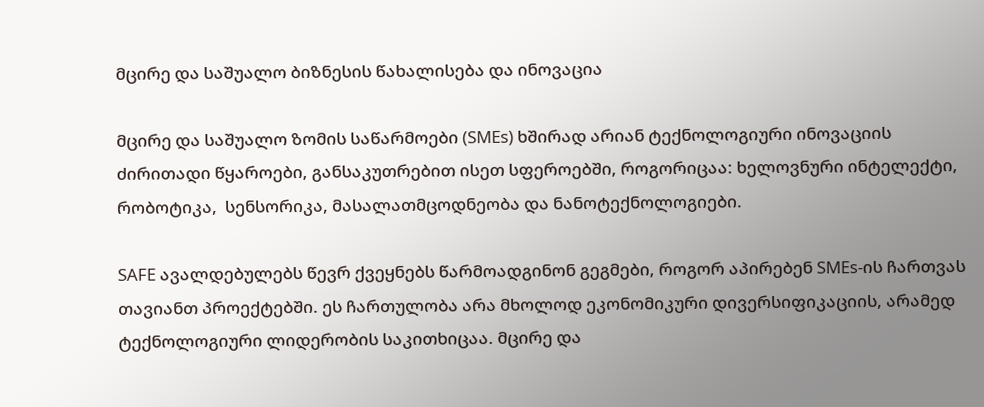მცირე და საშუალო ბიზნესის წახალისება და ინოვაცია

მცირე და საშუალო ზომის საწარმოები (SMEs) ხშირად არიან ტექნოლოგიური ინოვაციის ძირითადი წყაროები, განსაკუთრებით ისეთ სფეროებში, როგორიცაა: ხელოვნური ინტელექტი, რობოტიკა,  სენსორიკა, მასალათმცოდნეობა და ნანოტექნოლოგიები.

SAFE ავალდებულებს წევრ ქვეყნებს წარმოადგინონ გეგმები, როგორ აპირებენ SMEs-ის ჩართვას თავიანთ პროექტებში. ეს ჩართულობა არა მხოლოდ ეკონომიკური დივერსიფიკაციის, არამედ ტექნოლოგიური ლიდერობის საკითხიცაა. მცირე და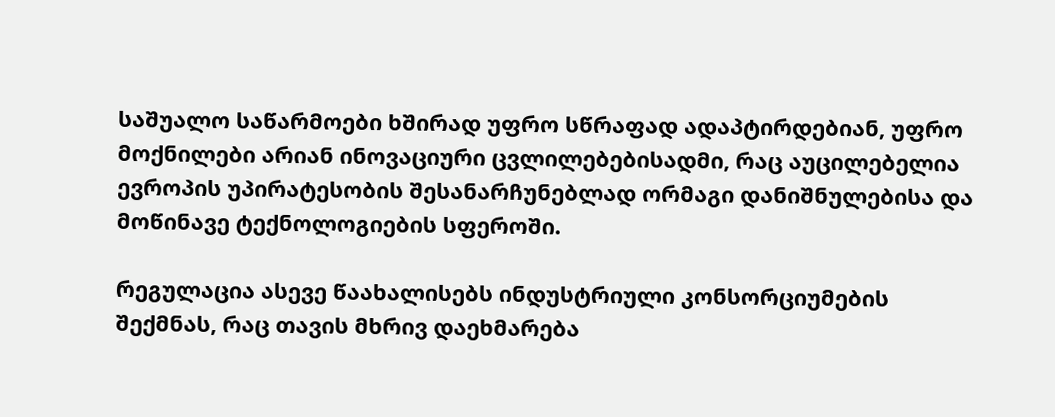საშუალო საწარმოები ხშირად უფრო სწრაფად ადაპტირდებიან, უფრო მოქნილები არიან ინოვაციური ცვლილებებისადმი, რაც აუცილებელია ევროპის უპირატესობის შესანარჩუნებლად ორმაგი დანიშნულებისა და მოწინავე ტექნოლოგიების სფეროში.

რეგულაცია ასევე წაახალისებს ინდუსტრიული კონსორციუმების შექმნას, რაც თავის მხრივ დაეხმარება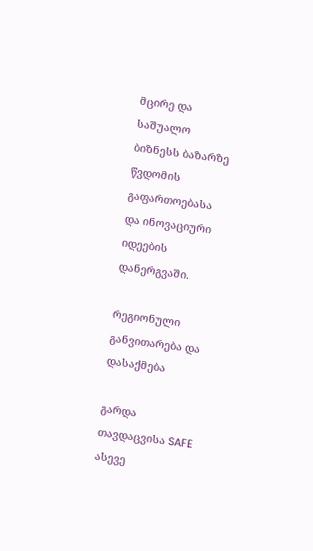მცირე და საშუალო ბიზნესს ბაზარზე წვდომის გაფართოებასა და ინოვაციური იდეების დანერგვაში.

რეგიონული განვითარება და დასაქმება

გარდა თავდაცვისა SAFE ასევე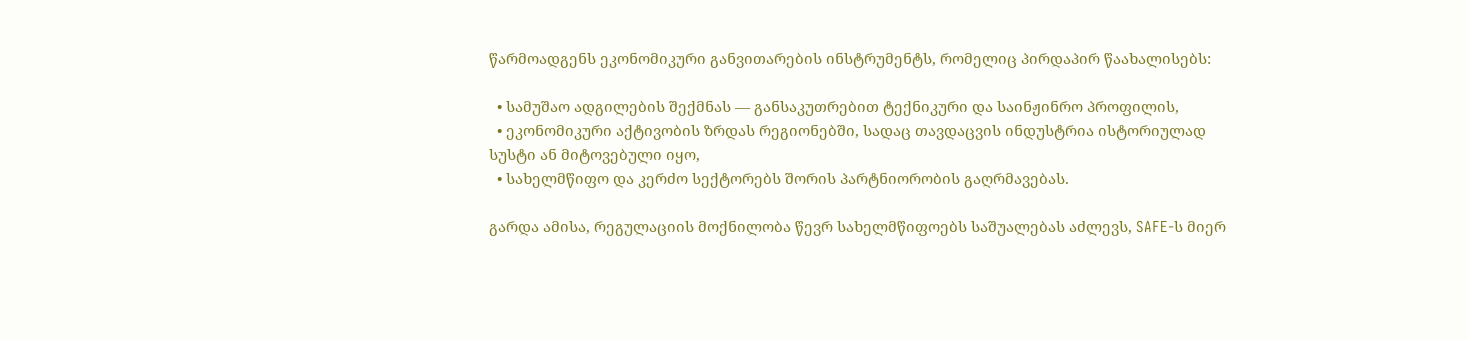წარმოადგენს ეკონომიკური განვითარების ინსტრუმენტს, რომელიც პირდაპირ წაახალისებს:

  • სამუშაო ადგილების შექმნას — განსაკუთრებით ტექნიკური და საინჟინრო პროფილის,
  • ეკონომიკური აქტივობის ზრდას რეგიონებში, სადაც თავდაცვის ინდუსტრია ისტორიულად სუსტი ან მიტოვებული იყო,
  • სახელმწიფო და კერძო სექტორებს შორის პარტნიორობის გაღრმავებას.

გარდა ამისა, რეგულაციის მოქნილობა წევრ სახელმწიფოებს საშუალებას აძლევს, SAFE-ს მიერ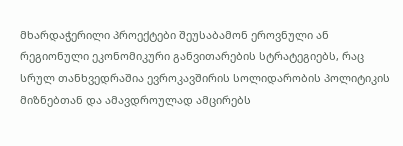მხარდაჭერილი პროექტები შეუსაბამონ ეროვნული ან რეგიონული ეკონომიკური განვითარების სტრატეგიებს, რაც სრულ თანხვედრაშია ევროკავშირის სოლიდარობის პოლიტიკის მიზნებთან და ამავდროულად ამცირებს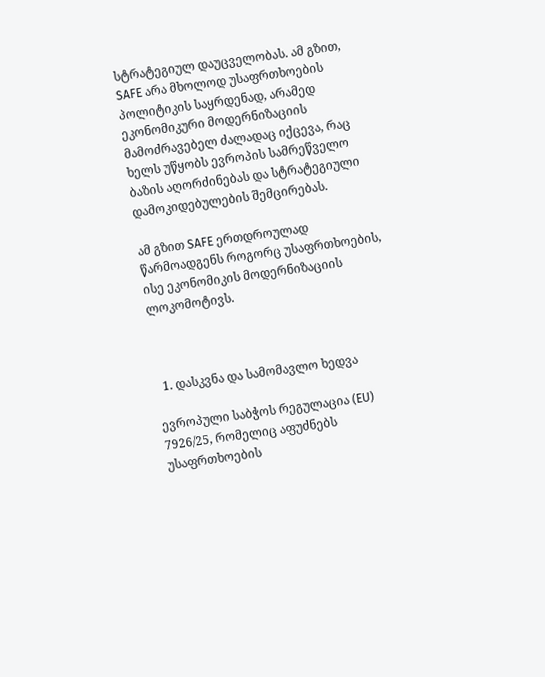სტრატეგიულ დაუცველობას. ამ გზით, SAFE არა მხოლოდ უსაფრთხოების პოლიტიკის საყრდენად, არამედ ეკონომიკური მოდერნიზაციის მამოძრავებელ ძალადაც იქცევა, რაც ხელს უწყობს ევროპის სამრეწველო ბაზის აღორძინებას და სტრატეგიული დამოკიდებულების შემცირებას.

ამ გზით SAFE ერთდროულად წარმოადგენს როგორც უსაფრთხოების, ისე ეკონომიკის მოდერნიზაციის ლოკომოტივს.



  1. დასკვნა და სამომავლო ხედვა

ევროპული საბჭოს რეგულაცია (EU) 7926/25, რომელიც აფუძნებს უსაფრთხოების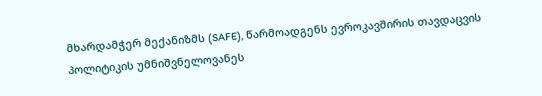მხარდამჭერ მექანიზმს (SAFE), წარმოადგენს ევროკავშირის თავდაცვის პოლიტიკის უმნიშვნელოვანეს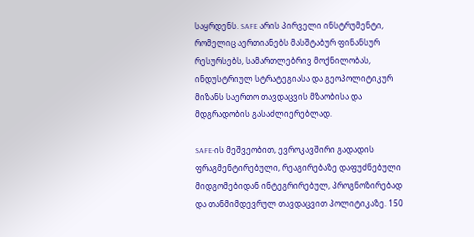საყრდენს. SAFE არის პირველი ინსტრუმენტი, რომელიც აერთიანებს მასშტაბურ ფინანსურ რესურსებს, სამართლებრივ მოქნილობას, ინდუსტრიულ სტრატეგიასა და გეოპოლიტიკურ მიზანს საერთო თავდაცვის მზაობისა და მდგრადობის გასაძლიერებლად.

SAFE-ის მეშვეობით, ევროკავშირი გადადის ფრაგმენტირებული, რეაგირებაზე დაფუძნებული მიდგომებიდან ინტეგრირებულ, პროგნოზირებად და თანმიმდევრულ თავდაცვით პოლიტიკაზე. 150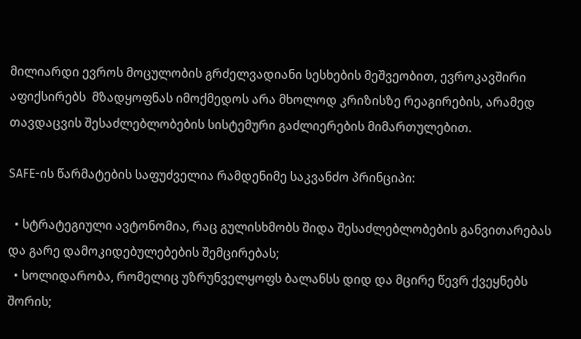მილიარდი ევროს მოცულობის გრძელვადიანი სესხების მეშვეობით, ევროკავშირი აფიქსირებს  მზადყოფნას იმოქმედოს არა მხოლოდ კრიზისზე რეაგირების, არამედ თავდაცვის შესაძლებლობების სისტემური გაძლიერების მიმართულებით.

SAFE-ის წარმატების საფუძველია რამდენიმე საკვანძო პრინციპი:

  • სტრატეგიული ავტონომია, რაც გულისხმობს შიდა შესაძლებლობების განვითარებას და გარე დამოკიდებულებების შემცირებას;
  • სოლიდარობა, რომელიც უზრუნველყოფს ბალანსს დიდ და მცირე წევრ ქვეყნებს შორის;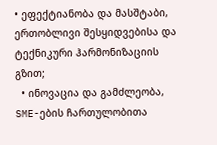• ეფექტიანობა და მასშტაბი, ერთობლივი შესყიდვებისა და ტექნიკური ჰარმონიზაციის გზით;
  • ინოვაცია და გამძლეობა, SME-ების ჩართულობითა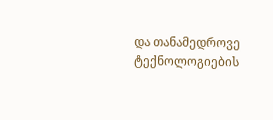და თანამედროვე ტექნოლოგიების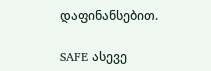დაფინანსებით.

SAFE ასევე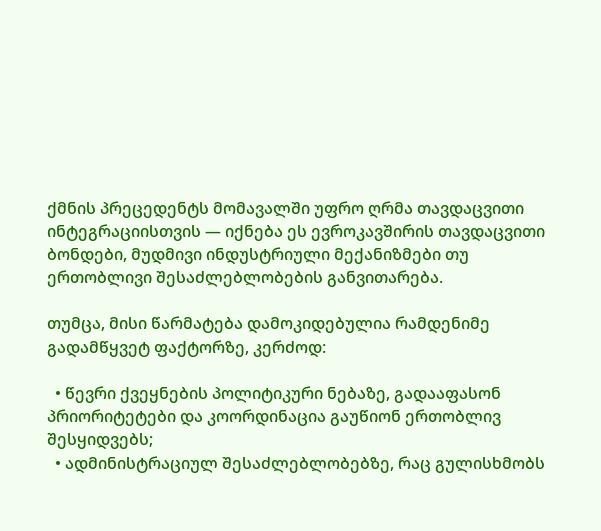ქმნის პრეცედენტს მომავალში უფრო ღრმა თავდაცვითი ინტეგრაციისთვის — იქნება ეს ევროკავშირის თავდაცვითი ბონდები, მუდმივი ინდუსტრიული მექანიზმები თუ ერთობლივი შესაძლებლობების განვითარება.

თუმცა, მისი წარმატება დამოკიდებულია რამდენიმე გადამწყვეტ ფაქტორზე, კერძოდ:

  • წევრი ქვეყნების პოლიტიკური ნებაზე, გადააფასონ პრიორიტეტები და კოორდინაცია გაუწიონ ერთობლივ შესყიდვებს;
  • ადმინისტრაციულ შესაძლებლობებზე, რაც გულისხმობს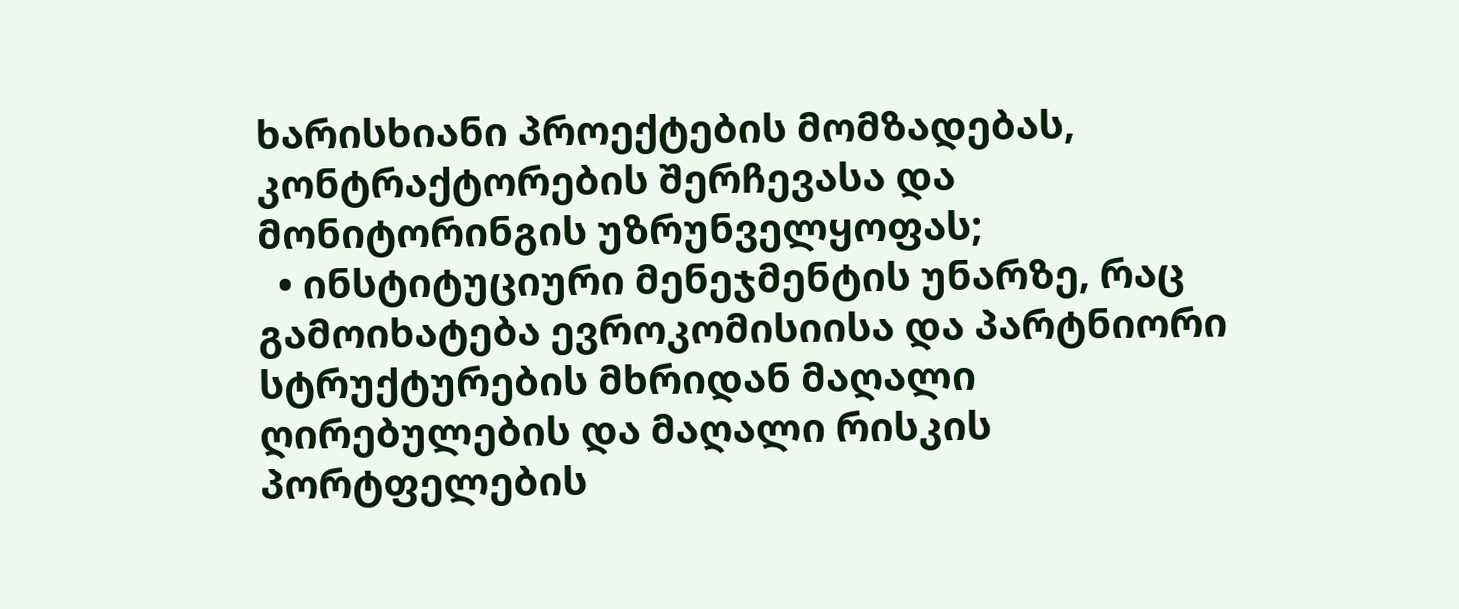ხარისხიანი პროექტების მომზადებას, კონტრაქტორების შერჩევასა და მონიტორინგის უზრუნველყოფას;
  • ინსტიტუციური მენეჯმენტის უნარზე, რაც გამოიხატება ევროკომისიისა და პარტნიორი სტრუქტურების მხრიდან მაღალი ღირებულების და მაღალი რისკის პორტფელების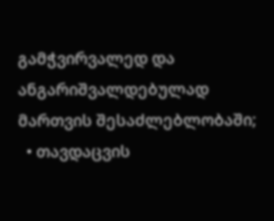გამჭვირვალედ და ანგარიშვალდებულად მართვის შესაძლებლობაში;
  • თავდაცვის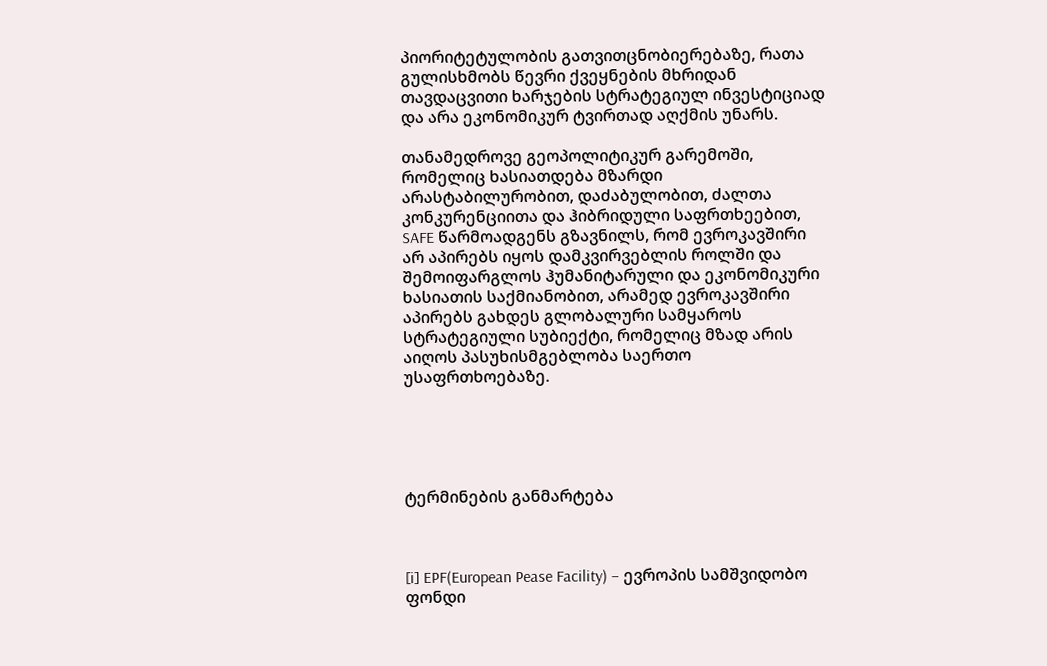პიორიტეტულობის გათვითცნობიერებაზე, რათა გულისხმობს წევრი ქვეყნების მხრიდან თავდაცვითი ხარჯების სტრატეგიულ ინვესტიციად და არა ეკონომიკურ ტვირთად აღქმის უნარს.

თანამედროვე გეოპოლიტიკურ გარემოში, რომელიც ხასიათდება მზარდი არასტაბილურობით, დაძაბულობით, ძალთა კონკურენციითა და ჰიბრიდული საფრთხეებით, SAFE წარმოადგენს გზავნილს, რომ ევროკავშირი არ აპირებს იყოს დამკვირვებლის როლში და შემოიფარგლოს ჰუმანიტარული და ეკონომიკური ხასიათის საქმიანობით, არამედ ევროკავშირი აპირებს გახდეს გლობალური სამყაროს სტრატეგიული სუბიექტი, რომელიც მზად არის აიღოს პასუხისმგებლობა საერთო უსაფრთხოებაზე.





ტერმინების განმარტება



[i] EPF(European Pease Facility) – ევროპის სამშვიდობო ფონდი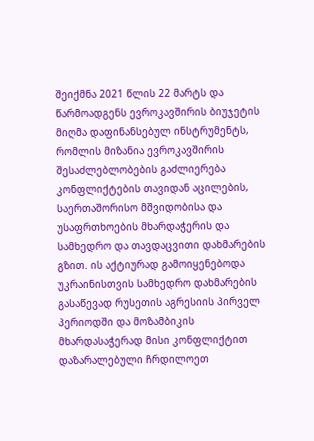შეიქმნა 2021 წლის 22 მარტს და წარმოადგენს ევროკავშირის ბიუჯეტის მიღმა დაფინანსებულ ინსტრუმენტს, რომლის მიზანია ევროკავშირის შესაძლებლობების გაძლიერება კონფლიქტების თავიდან აცილების, საერთაშორისო მშვიდობისა და უსაფრთხოების მხარდაჭერის და სამხედრო და თავდაცვითი დახმარების გზით. ის აქტიურად გამოიყენებოდა უკრაინისთვის სამხედრო დახმარების გასაწევად რუსეთის აგრესიის პირველ პერიოდში და მოზამბიკის მხარდასაჭერად მისი კონფლიქტით დაზარალებული ჩრდილოეთ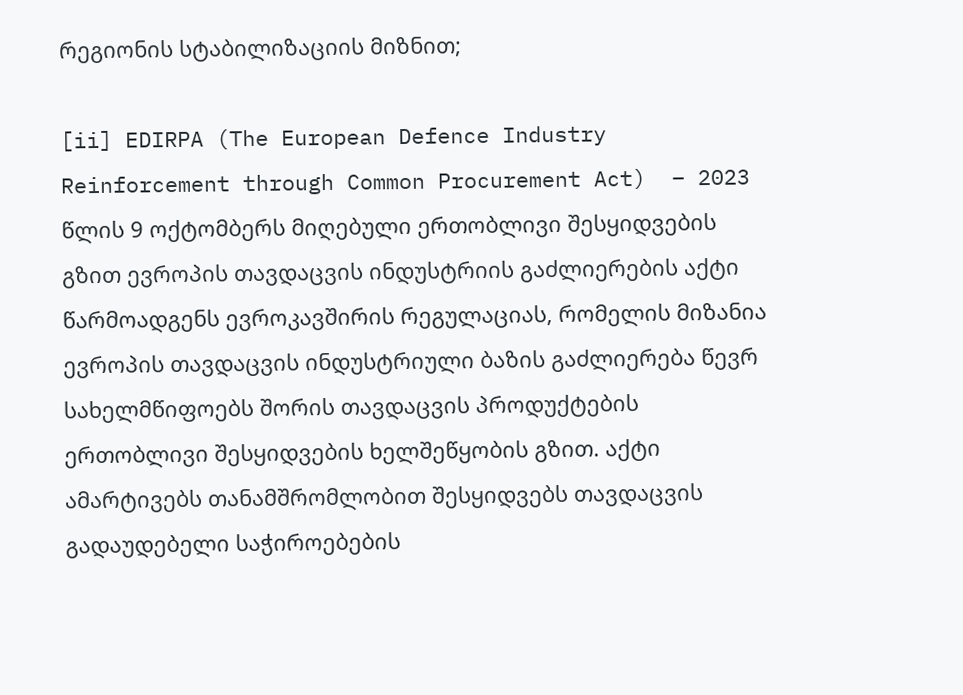რეგიონის სტაბილიზაციის მიზნით;

[ii] EDIRPA (The European Defence Industry Reinforcement through Common Procurement Act)  – 2023 წლის 9 ოქტომბერს მიღებული ერთობლივი შესყიდვების გზით ევროპის თავდაცვის ინდუსტრიის გაძლიერების აქტი წარმოადგენს ევროკავშირის რეგულაციას, რომელის მიზანია ევროპის თავდაცვის ინდუსტრიული ბაზის გაძლიერება წევრ სახელმწიფოებს შორის თავდაცვის პროდუქტების ერთობლივი შესყიდვების ხელშეწყობის გზით. აქტი ამარტივებს თანამშრომლობით შესყიდვებს თავდაცვის გადაუდებელი საჭიროებების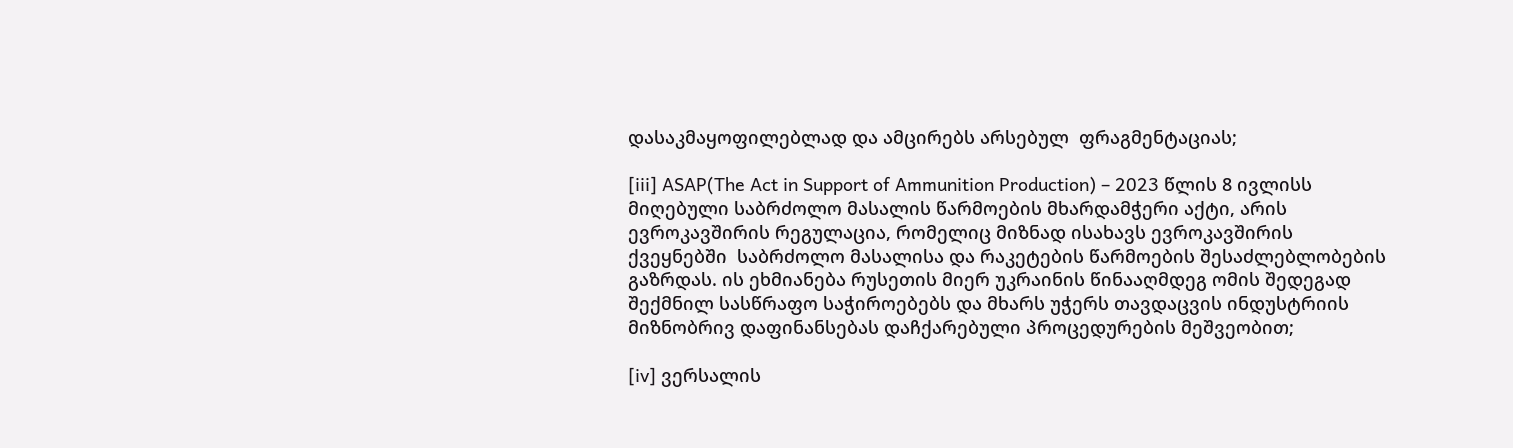დასაკმაყოფილებლად და ამცირებს არსებულ  ფრაგმენტაციას;

[iii] ASAP(The Act in Support of Ammunition Production) – 2023 წლის 8 ივლისს მიღებული საბრძოლო მასალის წარმოების მხარდამჭერი აქტი, არის ევროკავშირის რეგულაცია, რომელიც მიზნად ისახავს ევროკავშირის ქვეყნებში  საბრძოლო მასალისა და რაკეტების წარმოების შესაძლებლობების გაზრდას. ის ეხმიანება რუსეთის მიერ უკრაინის წინააღმდეგ ომის შედეგად შექმნილ სასწრაფო საჭიროებებს და მხარს უჭერს თავდაცვის ინდუსტრიის მიზნობრივ დაფინანსებას დაჩქარებული პროცედურების მეშვეობით;

[iv] ვერსალის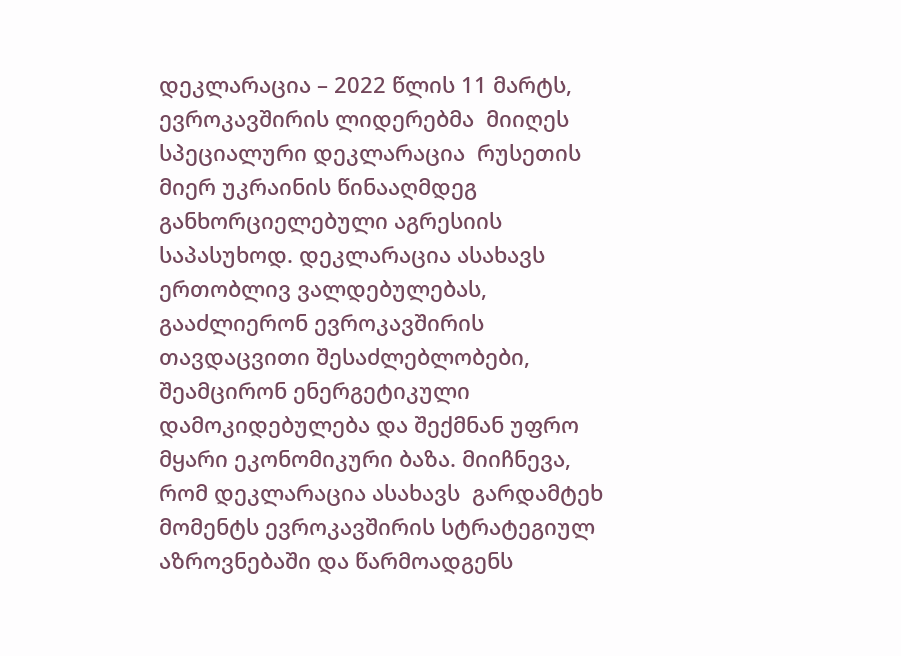დეკლარაცია – 2022 წლის 11 მარტს,  ევროკავშირის ლიდერებმა  მიიღეს სპეციალური დეკლარაცია  რუსეთის მიერ უკრაინის წინააღმდეგ განხორციელებული აგრესიის საპასუხოდ. დეკლარაცია ასახავს ერთობლივ ვალდებულებას, გააძლიერონ ევროკავშირის თავდაცვითი შესაძლებლობები, შეამცირონ ენერგეტიკული დამოკიდებულება და შექმნან უფრო მყარი ეკონომიკური ბაზა. მიიჩნევა, რომ დეკლარაცია ასახავს  გარდამტეხ მომენტს ევროკავშირის სტრატეგიულ აზროვნებაში და წარმოადგენს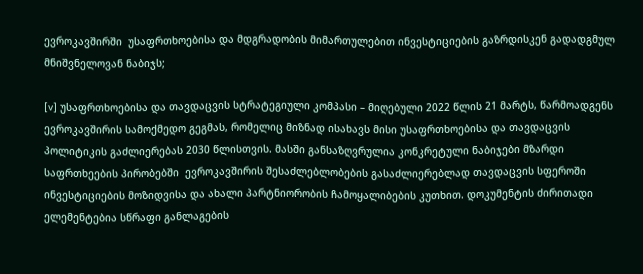ევროკავშირში  უსაფრთხოებისა და მდგრადობის მიმართულებით ინვესტიციების გაზრდისკენ გადადგმულ მნიშვნელოვან ნაბიჯს;

[v] უსაფრთხოებისა და თავდაცვის სტრატეგიული კომპასი – მიღებული 2022 წლის 21 მარტს, წარმოადგენს ევროკავშირის სამოქმედო გეგმას, რომელიც მიზნად ისახავს მისი უსაფრთხოებისა და თავდაცვის პოლიტიკის გაძლიერებას 2030 წლისთვის. მასში განსაზღვრულია კონკრეტული ნაბიჯები მზარდი საფრთხეების პირობებში  ევროკავშირის შესაძლებლობების გასაძლიერებლად თავდაცვის სფეროში ინვესტიციების მოზიდვისა და ახალი პარტნიორობის ჩამოყალიბების კუთხით. დოკუმენტის ძირითადი ელემენტებია სწრაფი განლაგების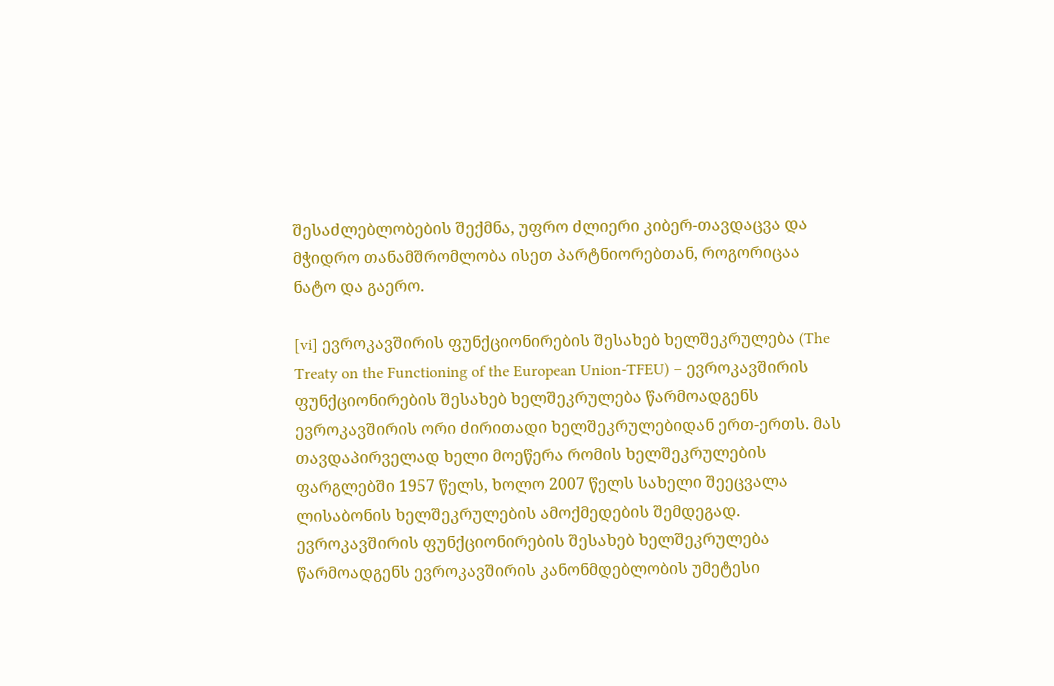შესაძლებლობების შექმნა, უფრო ძლიერი კიბერ-თავდაცვა და მჭიდრო თანამშრომლობა ისეთ პარტნიორებთან, როგორიცაა ნატო და გაერო.

[vi] ევროკავშირის ფუნქციონირების შესახებ ხელშეკრულება (The Treaty on the Functioning of the European Union-TFEU) – ევროკავშირის ფუნქციონირების შესახებ ხელშეკრულება წარმოადგენს ევროკავშირის ორი ძირითადი ხელშეკრულებიდან ერთ-ერთს. მას თავდაპირველად ხელი მოეწერა რომის ხელშეკრულების ფარგლებში 1957 წელს, ხოლო 2007 წელს სახელი შეეცვალა ლისაბონის ხელშეკრულების ამოქმედების შემდეგად. ევროკავშირის ფუნქციონირების შესახებ ხელშეკრულება წარმოადგენს ევროკავშირის კანონმდებლობის უმეტესი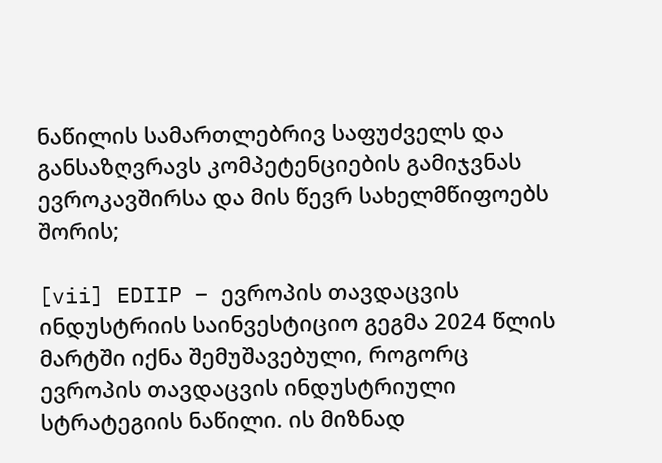ნაწილის სამართლებრივ საფუძველს და განსაზღვრავს კომპეტენციების გამიჯვნას ევროკავშირსა და მის წევრ სახელმწიფოებს შორის;

[vii] EDIIP – ევროპის თავდაცვის ინდუსტრიის საინვესტიციო გეგმა 2024 წლის მარტში იქნა შემუშავებული, როგორც ევროპის თავდაცვის ინდუსტრიული სტრატეგიის ნაწილი. ის მიზნად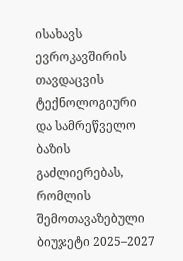ისახავს ევროკავშირის თავდაცვის ტექნოლოგიური და სამრეწველო ბაზის გაძლიერებას, რომლის შემოთავაზებული ბიუჯეტი 2025–2027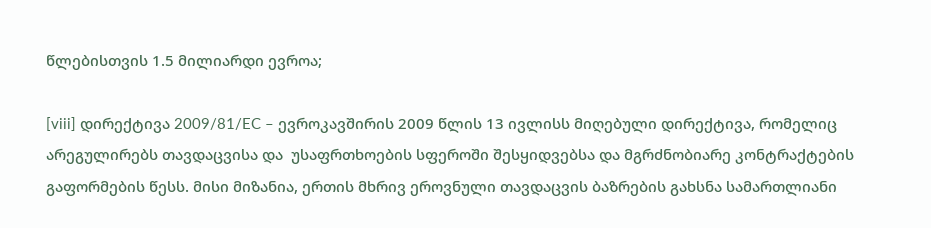წლებისთვის 1.5 მილიარდი ევროა;

[viii] დირექტივა 2009/81/EC – ევროკავშირის 2009 წლის 13 ივლისს მიღებული დირექტივა, რომელიც არეგულირებს თავდაცვისა და  უსაფრთხოების სფეროში შესყიდვებსა და მგრძნობიარე კონტრაქტების გაფორმების წესს. მისი მიზანია, ერთის მხრივ ეროვნული თავდაცვის ბაზრების გახსნა სამართლიანი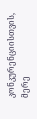კონკურენციისთვის, მერე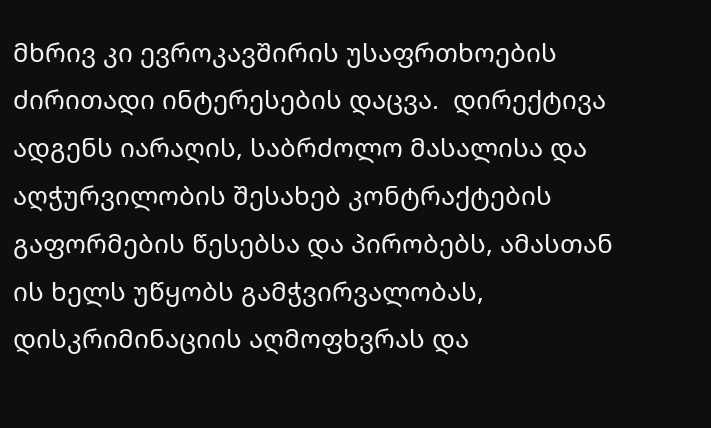მხრივ კი ევროკავშირის უსაფრთხოების ძირითადი ინტერესების დაცვა.  დირექტივა ადგენს იარაღის, საბრძოლო მასალისა და აღჭურვილობის შესახებ კონტრაქტების გაფორმების წესებსა და პირობებს, ამასთან ის ხელს უწყობს გამჭვირვალობას, დისკრიმინაციის აღმოფხვრას და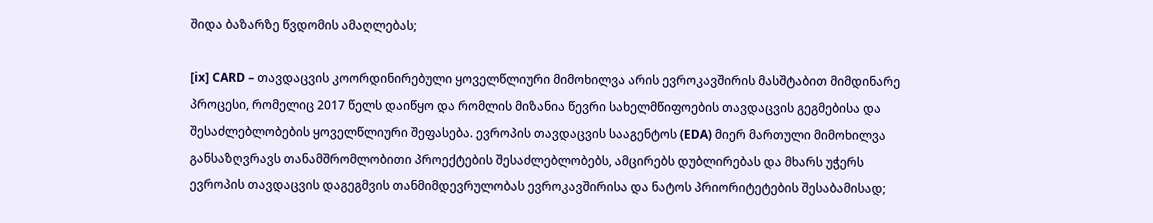შიდა ბაზარზე წვდომის ამაღლებას;

[ix] CARD – თავდაცვის კოორდინირებული ყოველწლიური მიმოხილვა არის ევროკავშირის მასშტაბით მიმდინარე პროცესი, რომელიც 2017 წელს დაიწყო და რომლის მიზანია წევრი სახელმწიფოების თავდაცვის გეგმებისა და შესაძლებლობების ყოველწლიური შეფასება. ევროპის თავდაცვის სააგენტოს (EDA) მიერ მართული მიმოხილვა განსაზღვრავს თანამშრომლობითი პროექტების შესაძლებლობებს, ამცირებს დუბლირებას და მხარს უჭერს ევროპის თავდაცვის დაგეგმვის თანმიმდევრულობას ევროკავშირისა და ნატოს პრიორიტეტების შესაბამისად;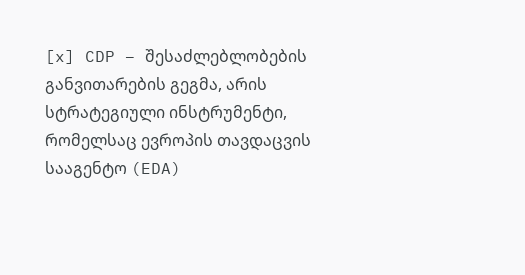[x] CDP – შესაძლებლობების განვითარების გეგმა, არის სტრატეგიული ინსტრუმენტი, რომელსაც ევროპის თავდაცვის სააგენტო (EDA)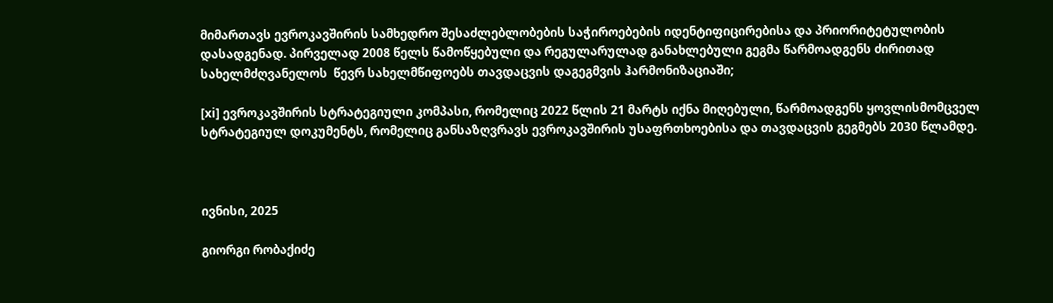მიმართავს ევროკავშირის სამხედრო შესაძლებლობების საჭიროებების იდენტიფიცირებისა და პრიორიტეტულობის დასადგენად. პირველად 2008 წელს წამოწყებული და რეგულარულად განახლებული გეგმა წარმოადგენს ძირითად სახელმძღვანელოს  წევრ სახელმწიფოებს თავდაცვის დაგეგმვის ჰარმონიზაციაში;

[xi] ევროკავშირის სტრატეგიული კომპასი, რომელიც 2022 წლის 21 მარტს იქნა მიღებული, წარმოადგენს ყოვლისმომცველ სტრატეგიულ დოკუმენტს, რომელიც განსაზღვრავს ევროკავშირის უსაფრთხოებისა და თავდაცვის გეგმებს 2030 წლამდე.



ივნისი, 2025

გიორგი რობაქიძე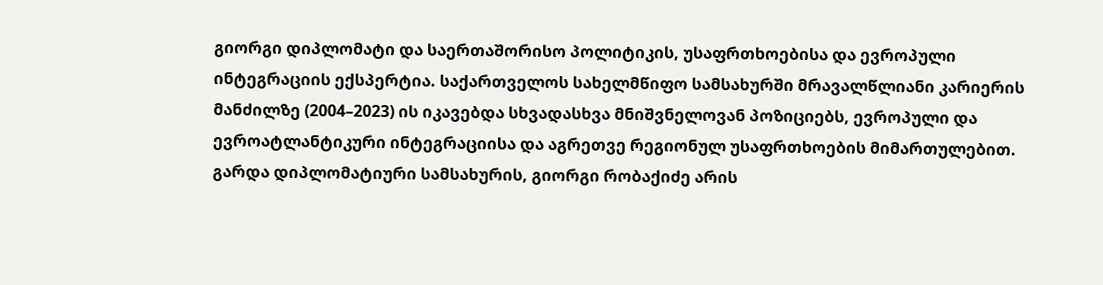გიორგი დიპლომატი და საერთაშორისო პოლიტიკის, უსაფრთხოებისა და ევროპული ინტეგრაციის ექსპერტია. საქართველოს სახელმწიფო სამსახურში მრავალწლიანი კარიერის მანძილზე (2004–2023) ის იკავებდა სხვადასხვა მნიშვნელოვან პოზიციებს, ევროპული და ევროატლანტიკური ინტეგრაციისა და აგრეთვე რეგიონულ უსაფრთხოების მიმართულებით. გარდა დიპლომატიური სამსახურის, გიორგი რობაქიძე არის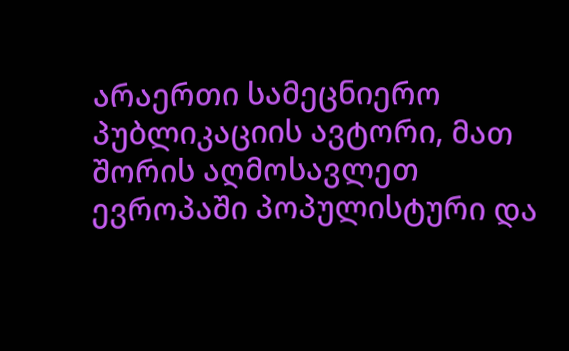არაერთი სამეცნიერო პუბლიკაციის ავტორი, მათ შორის აღმოსავლეთ ევროპაში პოპულისტური და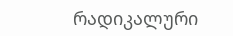რადიკალური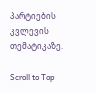პარტიების კვლევის თემატიკაზე.

Scroll to Top